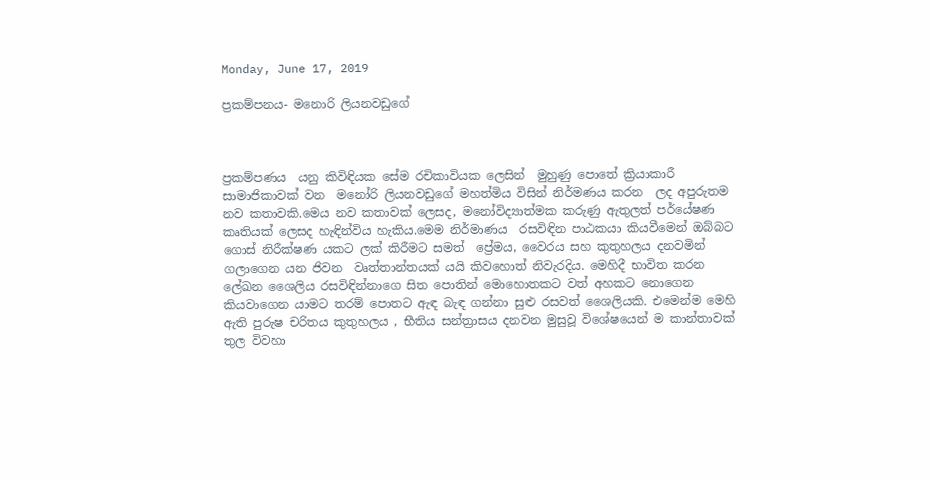Monday, June 17, 2019

ප්‍රකම්පනය- මනොරි ලියනවඩුගේ



ප්‍රකම්පණය  යනු කිවිඳියක සේම රචිකාවියක ලෙසින්  මුහුණු පොතේ ක්‍රියාකාරී සාමාජිකාවක් වන  මනෝරි ලියනවඩුගේ මහත්මිය විසින් නිර්මණය කරන  ලද අපුරුතම නව කතාවකි.මෙය නව කතාවක් ලෙසද, මනෝවිද්‍යාත්මක කරුණු ඇතුලත් පර්යේෂණ කෘතියක් ලෙසද හැඳින්විය හැකිය.මෙම නිර්මාණය  රසවිඳින පාඨකයා කියවීමෙන් ඔබ්බට ගොස් නිරීක්ෂණ යකට ලක් කිරීමට සමත්  ප්‍රේමය, වෛරය සහ කුතුහලය දනවමින් ගලාගෙන යන ජිවන  වෘත්තාන්තයක් යයි කිවහොත් නිවැරදිය. මෙහිදී භාවිත කරන ලේඛන ශෛලිය රසවිඳින්නාගෙ සිත පොතින් මොහොතකට වත් අහකට නොගෙන කියවාගෙන යාමට තරම් පොතට ඇඳ බැඳ ගන්නා සුළු රසවත් ශෛලියකි. එමෙන්ම මෙහි ඇති පුරුෂ චරිතය කුතුහලය , භීතිය සන්ත්‍රාසය දනවන මුසුවූ විශේෂයෙන් ම කාන්තාවක් තුල විවහා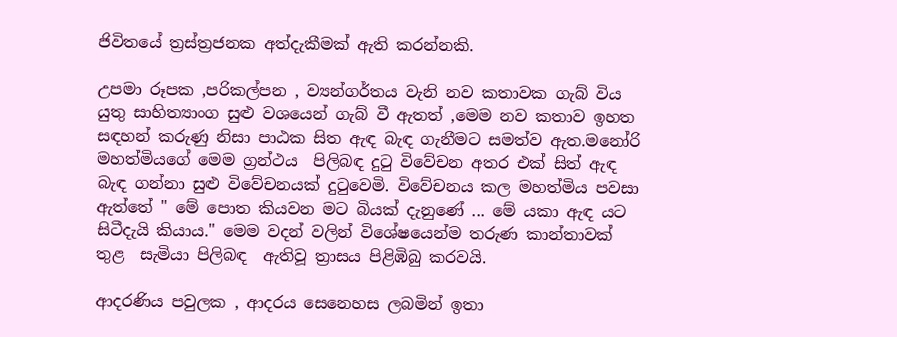ජිවිතයේ ත්‍රස්ත්‍රජනක අත්දැකීමක් ඇති කරන්නකි.

උපමා රූපක ,පරිකල්පන , ව්‍යන්ගර්තය වැනි නව කතාවක ගැබ් විය යුතු සාහිත්‍යාංග සුළු වශයෙන් ගැබ් වී ඇතත් ,මෙම නව කතාව ඉහත සඳහන් කරුණු නිසා පාඨක සිත ඇඳ බැඳ ගැනීමට සමත්ව ඇත.මනෝරි මහත්මියගේ මෙම ග්‍රන්ථය  පිලිබඳ දුටු විවේචන අතර එක් සිත් ඇඳ බැඳ ගන්නා සුළු විවේචනයක් දුටුවෙමි. විවේචනය කල මහත්මිය පවසා ඇත්තේ " මේ පොත කියවන මට බියක් දැනුණේ ... මේ යකා ඇඳ යට සිටීදැයි කියාය." මෙම වදන් වලින් විශේෂයෙන්ම තරුණ කාන්තාවක් තුළ  සැමියා පිලිබඳ  ඇතිවූ ත්‍රාසය පිළිඹිබු කරවයි.

ආදරණිය පවුලක , ආදරය සෙනෙහස ලබමින් ඉතා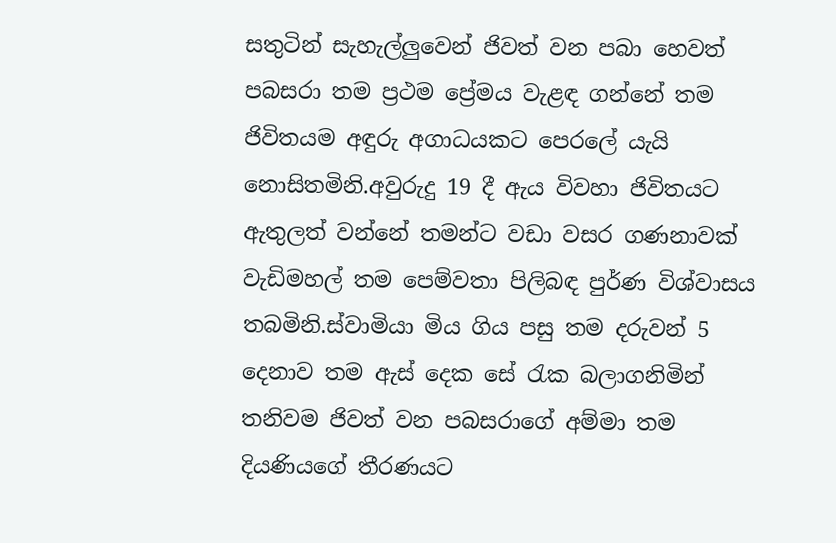සතුටින් සැහැල්ලුවෙන් ජිවත් වන පබා හෙවත් පබසරා තම ප්‍රථම ප්‍රේමය වැළඳ ගන්නේ තම ජිවිතයම අඳුරු අගාධයකට පෙරලේ යැයි නොසිතමිනි.අවුරුදු 19 දී ඇය විවහා ජිවිතයට ඇතුලත් වන්නේ තමන්ට වඩා වසර ගණනාවක් වැඩිමහල් තම පෙම්වතා පිලිබඳ පුර්ණ විශ්වාසය තබමිනි.ස්වාමියා මිය ගිය පසු තම දරුවන් 5 දෙනාව තම ඇස් දෙක සේ රැක බලාගනිමින් තනිවම ජිවත් වන පබසරාගේ අම්මා තම දියණියගේ තීරණයට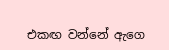එකඟ වන්නේ ඇගෙ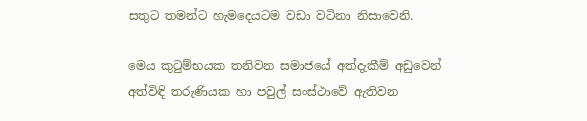සතුට තමන්ට හැමදෙයටම වඩා වටිනා නිසාවෙනි.

මෙය කුටුම්භයක තනිවන සමාජයේ අත්දැකීම් අඩුවෙන් අත්විඳි තරුණියක හා පවුල් සංස්ථාවේ ඇතිවන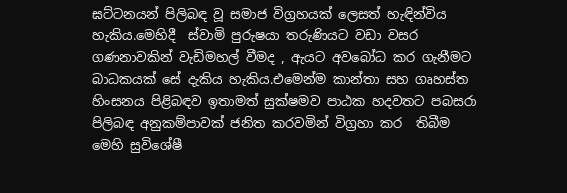ඝට්ටනයන් පිලිබඳ වූ සමාජ විග්‍රහයක් ලෙසත් හැඳින්විය හැකිය.මෙහිදී  ස්වාමි පුරුෂයා තරුණියට වඩා වසර ගණනාවකින් වැඩිමහල් වීමද , ඇයට අවබෝධ කර ගැනීමට බාධකයක් සේ දැකිය හැකිය.එමෙන්ම කාන්තා සහ ගෘහස්ත හිංසනය පිළිබඳව ඉතාමත් සුක්ෂමව පාඨක හදවතට පබසරා පිලිබඳ අනුකම්පාවක් ජනිත කරවමින් විග්‍රහා කර  තිබීම මෙහි සුවිශේෂී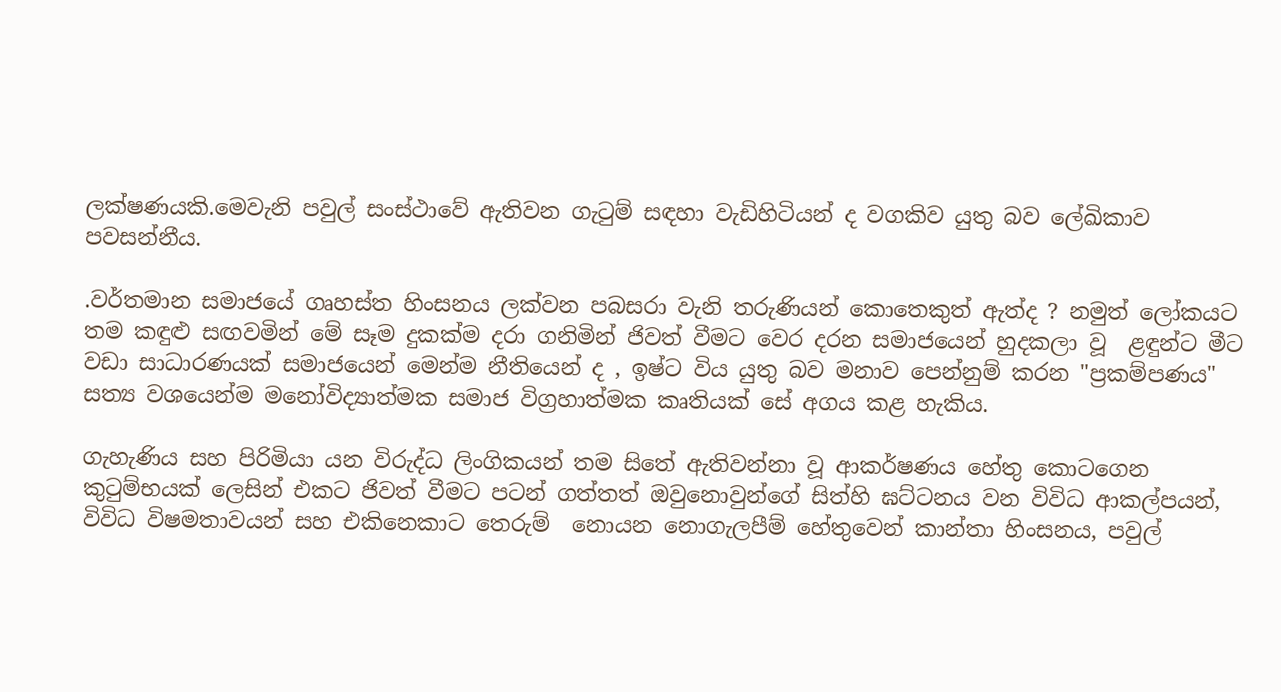ලක්ෂණයකි.මෙවැනි පවුල් සංස්ථාවේ ඇතිවන ගැටුම් සඳහා වැඩිහිටියන් ද වගකිව යුතු බව ලේඛිකාව පවසන්නීය.

.වර්තමාන සමාජයේ ගෘහස්ත හිංසනය ලක්වන පබසරා වැනි තරුණියන් කොතෙකුත් ඇත්ද ? නමුත් ලෝකයට  තම කඳුළු සඟවමින් මේ සෑම දුකක්ම දරා ගනිමින් ජිවත් වීමට වෙර දරන සමාජයෙන් හුදකලා වූ  ළඳුන්ට මීට වඩා සාධාරණයක් සමාජයෙන් මෙන්ම නීතියෙන් ද , ඉෂ්ට විය යුතු බව මනාව පෙන්නුම් කරන "ප්‍රකම්පණය" සත්‍ය වශයෙන්ම මනෝවිද්‍යාත්මක සමාජ විග්‍රහාත්මක කෘතියක් සේ අගය කළ හැකිය.

ගැහැණිය සහ පිරිමියා යන විරුද්ධ ලිංගිකයන් තම සිතේ ඇතිවන්නා වූ ආකර්ෂණය හේතු කොටගෙන කුටුම්භයක් ලෙසින් එකට ජිවත් වීමට පටන් ගත්තත් ඔවුනොවුන්ගේ සිත්හි ඝට්ටනය වන විවිධ ආකල්පයන්, විවිධ විෂමතාවයන් සහ එකිනෙකාට තෙරුම්  නොයන නොගැලපීම් හේතුවෙන් කාන්තා හිංසනය, පවුල්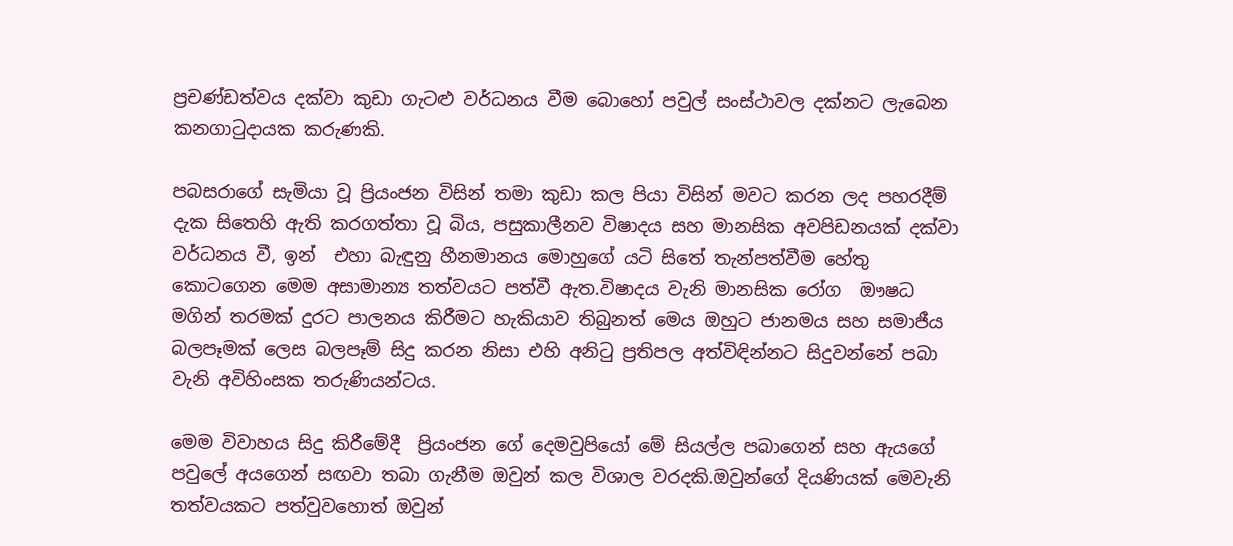ප්‍රචණ්ඩත්වය දක්වා කුඩා ගැටළු වර්ධනය වීම බොහෝ පවුල් සංස්ථාවල දක්නට ලැබෙන කනගාටුදායක කරුණකි.

පබසරාගේ සැමියා වූ ප්‍රියංජන විසින් තමා කුඩා කල පියා විසින් මවට කරන ලද පහරදීම් දැක සිතෙහි ඇති කරගත්තා වූ බිය, පසුකාලීනව විෂාදය සහ මානසික අවපිඩනයක් දක්වා වර්ධනය වී, ඉන්  එහා බැඳුනු හීනමානය මොහුගේ යටි සිතේ තැන්පත්වීම හේතු කොටගෙන මෙම අසාමාන්‍ය තත්වයට පත්වී ඇත.විෂාදය වැනි මානසික රෝග  ඖෂධ මගින් තරමක් දුරට පාලනය කිරීමට හැකියාව තිබුනත් මෙය ඔහුට ජානමය සහ සමාජීය බලපෑමක් ලෙස බලපෑම් සිදු කරන නිසා එහි අනිටු ප්‍රතිපල අත්විඳින්නට සිදුවන්නේ පබා වැනි අවිහිංසක තරුණියන්ටය.

මෙම විවාහය සිදු කිරීමේදී  ප්‍රියංජන ගේ දෙමවුපියෝ මේ සියල්ල පබාගෙන් සහ ඇයගේ පවුලේ අයගෙන් සඟවා තබා ගැනීම ඔවුන් කල විශාල වරදකි.ඔවුන්ගේ දියණියක් මෙවැනි තත්වයකට පත්වුවහොත් ඔවුන්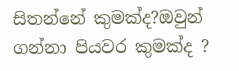සිතන්නේ කුමක්ද?ඔවුන් ගන්නා පියවර කුමක්ද ?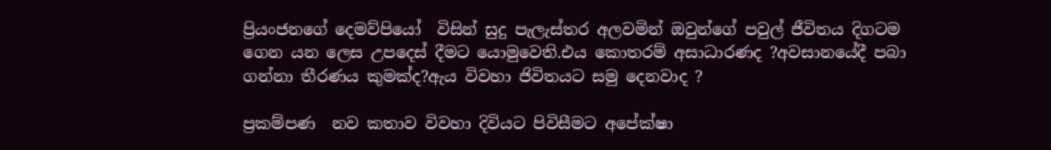ප්‍රියංජනගේ දෙමව්පියෝ  විසින් සුදු පැලැස්තර අලවමින් ඔවුන්ගේ පවුල් ජීවිතය දිගටම ගෙන යන ලෙස උපදෙස් දීමට යොමුවෙති.එය කොතරම් අසාධාරණද ?අවසානයේදී පබා ගන්නා තීරණය කුමක්ද?ඇය විවහා ජිවිතයට සමු දෙනවාද ?

ප්‍රකම්පණ  නව කතාව විවහා දිවියට පිවිසීමට අපේක්ෂා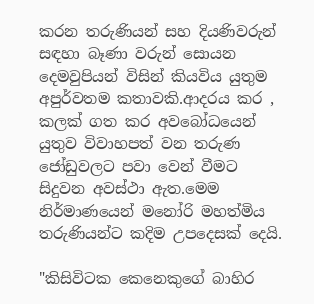කරන තරුණියන් සහ දියණිවරුන් සඳහා බෑණා වරුන් සොයන දෙමවුපියන් විසින් කියවිය යුතුම අපුර්වතම කතාවකි.ආදරය කර , කලක් ගත කර අවබෝධයෙන් යුතුව විවාහපත් වන තරුණ ජෝඩුවලට පවා වෙන් වීමට සිදුවන අවස්ථා ඇත.මෙම නිර්මාණයෙන් මනෝරි මහත්මිය තරුණියන්ට කදිම උපදෙසක් දෙයි.

"කිසිවිටක කෙනෙකුගේ බාහිර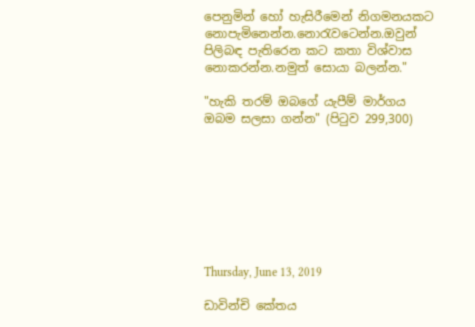පෙනුමින් හෝ හැසිරීමෙන් නිගමනයකට නොපැමිනෙන්න.නොරැවටෙන්න.ඔවුන් පිලිබඳ පැතිරෙන කට කතා විශ්වාස නොකරන්න.නමුත් සොයා බලන්න."

"හැකි තරම් ඔබගේ යැපීම් මාර්ගය ඔබම සලසා ගන්න" (පිටුව 299,300)








Thursday, June 13, 2019

ඩාවින්චි කේතය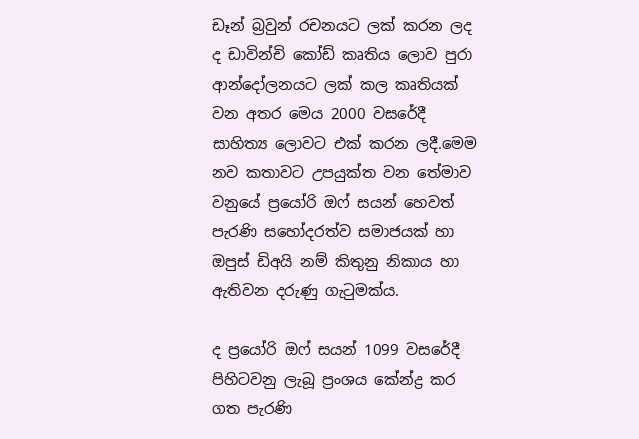ඩෑන් බ්‍රවුන් රචනයට ලක් කරන ලද ද ඩාවින්චි කෝඩ් කෘතිය ලොව පුරා ආන්දෝලනයට ලක් කල කෘතියක් වන අතර මෙය 2000 වසරේදී සාහිත්‍ය ලොවට එක් කරන ලදී.මෙම නව කතාවට උපයුක්ත වන තේමාව වනුයේ ප්‍රයෝරි ඔෆ් සයන් හෙවත් පැරණි සහෝදරත්ව සමාජයක් හා ඔපුස් ඩිඅයි නම් කිතුනු නිකාය හා ඇතිවන දරුණු ගැටුමක්ය.

ද ප්‍රයෝරි ඔෆ් සයන් 1099 වසරේදී පිහිටවනු ලැබූ ප්‍රංශය කේන්ද්‍ර කර ගත පැරණි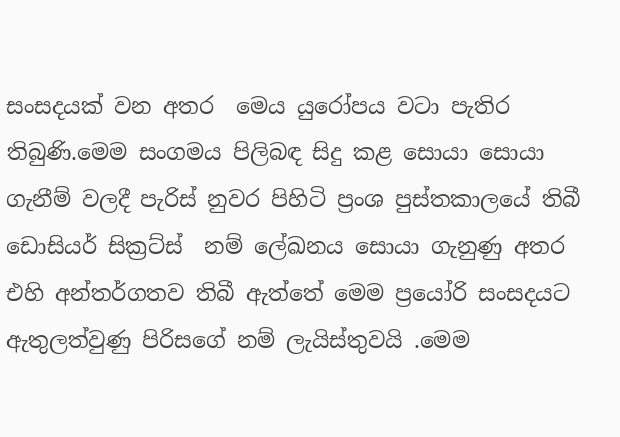සංසදයක් වන අතර  මෙය යුරෝපය වටා පැතිර තිබුණි.මෙම සංගමය පිලිබඳ සිදු කළ සොයා සොයා ගැනීම් වලදී පැරිස් නුවර පිහිටි ප්‍රංශ පුස්තකාලයේ තිබී ඩොසියර් සික්‍රට්ස්  නම් ලේඛනය සොයා ගැනුණු අතර එහි අන්තර්ගතව තිබී ඇත්තේ මෙම ප්‍රයෝරි සංසදයට ඇතුලත්වුණු පිරිසගේ නම් ලැයිස්තුවයි .මෙම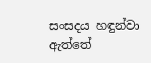සංසදය හඳුන්වා ඇත්තේ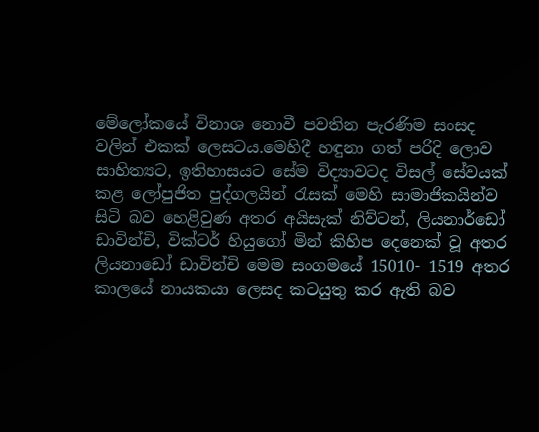මේලෝකයේ විනාශ නොවී පවතින පැරණිම සංසද වලින් එකක් ලෙසටය.මෙහිදී හඳුනා ගත් පරිදි ලොව සාහිත්‍යට, ඉතිහාසයට සේම විද්‍යාවටද විසල් සේවයක් කළ ලෝපුජිත පුද්ගලයින් රැසක් මෙහි සාමාජිකයින්ව සිටි බව හෙළිවුණ අතර අයිසැක් නිව්ටන්, ලියනාර්ඩෝ ඩාවින්චි, වික්ටර් හියුගෝ මින් කිහිප දෙනෙක් වූ අතර ලියනාඩෝ ඩාවින්චි මෙම සංගමයේ 15010- 1519 අතර කාලයේ නායකයා ලෙසද කටයුතු කර ඇති බව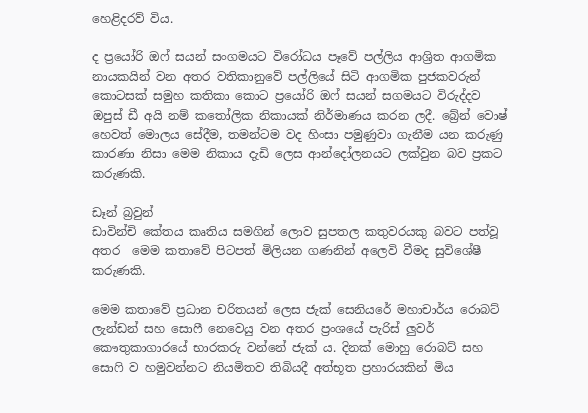හෙළිදරව් විය.

ද ප්‍රයෝරි ඔෆ් සයන් සංගමයට විරෝධය පෑවේ පල්ලිය ආශ්‍රිත ආගමික නායකයින් වන අතර වතිකානුවේ පල්ලියේ සිටි ආගමික පුජකවරුන් කොටසක් සමුහ කතිකා කොට ප්‍රයෝරි ඔෆ් සයන් සගමයට විරුද්දව ඔපුස් ඩී අයි නම් කතෝලික නිකායක් නිර්මාණය කරන ලදී. බ්‍රේන් වොෂ් හෙවත් මොලය සේදීම, තමන්ටම වද හිංසා පමුණුවා ගැනීම යන කරුණු කාරණා නිසා මෙම නිකාය දැඩි ලෙස ආන්දෝලනයට ලක්වුන බව ප්‍රකට කරුණකි.

ඩෑන් බ්‍රවුන්
ඩාවින්චි කේතය කෘතිය සමගින් ලොව සුපතල කතුවරයකු බවට පත්වූ අතර  මෙම කතාවේ පිටපත් මිලියන ගණනින් අලෙවි වීමද සුවිශේෂී කරුණකි.

මෙම කතාවේ ප්‍රධාන චරිතයන් ලෙස ජැක් සෙනියරේ මහාචාර්ය රොබට් ලැන්ඩන් සහ සොෆී නෙවෙයු වන අතර ප්‍රංශයේ පැරිස් ලුවර් කෞතුකාගාරයේ භාරකරු වන්නේ ජැක් ය. දිනක් මොහු රොබට් සහ සොෆි ව හමුවන්නට නියමිතව තිබියදී අත්භූත ප්‍රහාරයකින් මිය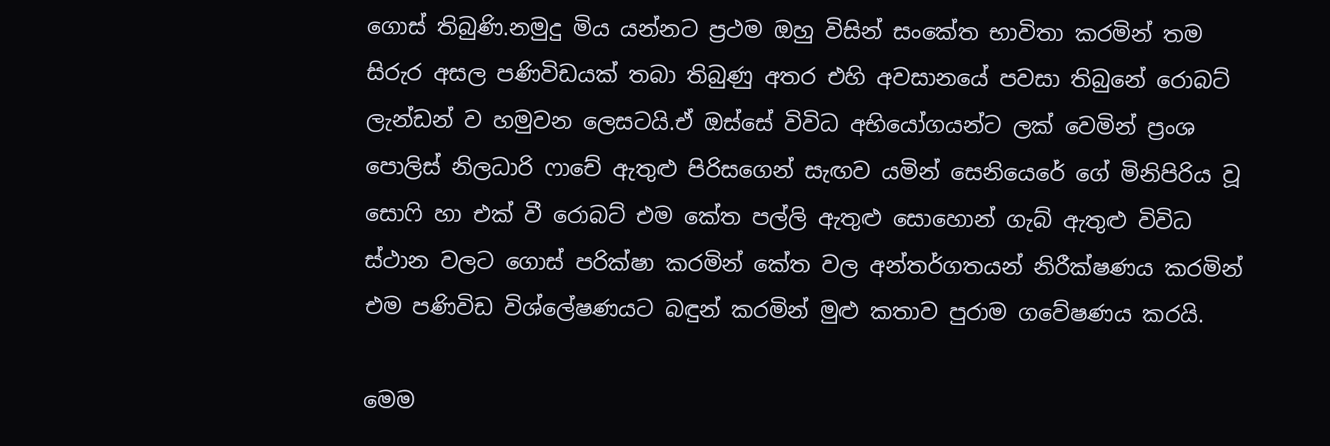ගොස් තිබුණි.නමුදු මිය යන්නට ප්‍රථම ඔහු විසින් සංකේත භාවිතා කරමින් තම සිරුර අසල පණිවිඩයක් තබා තිබුණු අතර එහි අවසානයේ පවසා තිබුනේ රොබට් ලැන්ඩන් ව හමුවන ලෙසටයි.ඒ ඔස්සේ විවිධ අභියෝගයන්ට ලක් වෙමින් ප්‍රංශ පොලිස් නිලධාරි ෆාචේ ඇතුළු පිරිසගෙන් සැඟව යමින් සෙනියෙරේ ගේ මිනිපිරිය වූ සොෆි හා එක් වී රොබට් එම කේත පල්ලි ඇතුළු සොහොන් ගැබ් ඇතුළු විවිධ ස්ථාන වලට ගොස් පරික්ෂා කරමින් කේත වල අන්තර්ගතයන් නිරීක්ෂණය කරමින් එම පණිවිඩ විශ්ලේෂණයට බඳුන් කරමින් මුළු කතාව පුරාම ගවේෂණය කරයි.

මෙම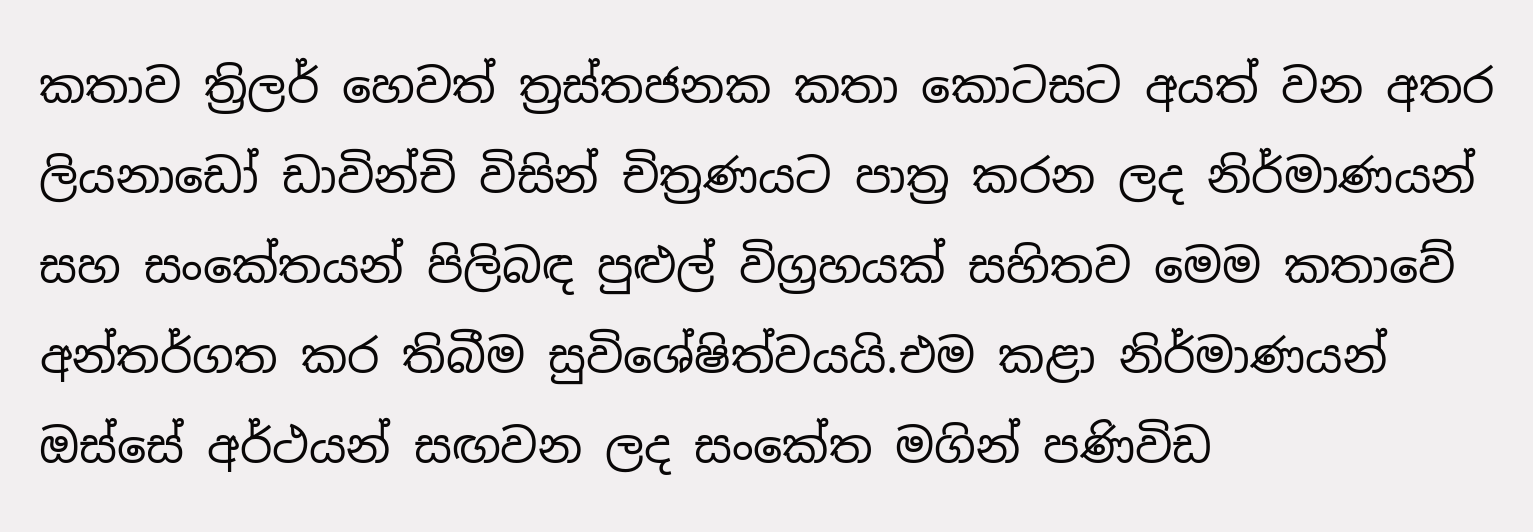කතාව ත්‍රිලර් හෙවත් ත්‍රස්තජනක කතා කොටසට අයත් වන අතර ලියනාඩෝ ඩාවින්චි විසින් චිත්‍රණයට පාත්‍ර කරන ලද නිර්මාණයන් සහ සංකේතයන් පිලිබඳ පුළුල් විග්‍රහයක් සහිතව මෙම කතාවේ අන්තර්ගත කර තිබීම සුවිශේෂිත්වයයි.එම කළා නිර්මාණයන් ඔස්සේ අර්ථයන් සඟවන ලද සංකේත මගින් පණිවිඩ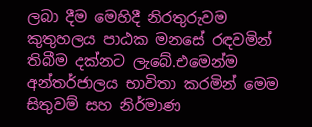ලබා දීම මෙහිදී නිරතුරුවම කුතුහලය පාඨක මනසේ රඳවමින් තිබීම දක්නට ලැබේ.එමෙන්ම අන්තර්ජාලය භාවිතා කරමින් මෙම සිතුවම් සහ නිර්මාණ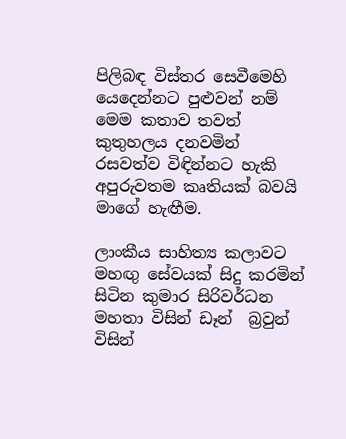පිලිබඳ විස්තර සෙවීමෙහි යෙදෙන්නට පුළුවන් නම් මෙම කතාව තවත් කුතුහලය දනවමින් රසවත්ව විඳින්නට හැකි අපුරුවතම කෘතියක් බවයි මාගේ හැඟීම.

ලාංකීය සාහිත්‍ය කලාවට මහඟු සේවයක් සිදු කරමින් සිටින කුමාර සිරිවර්ධන මහතා විසින් ඩෑන්  බ්‍රවුන් විසින්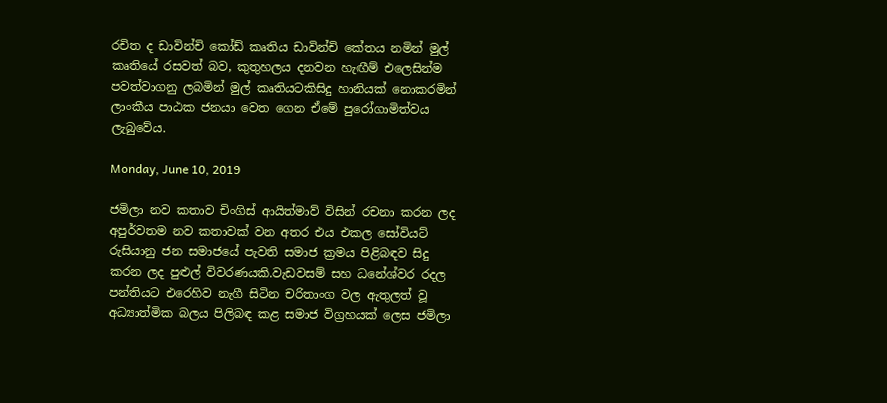රචිත ද ඩාවින්චි කෝඩ් කෘතිය ඩාවින්චි කේතය නමින් මුල් කෘතියේ රසවත් බව, කුතුහලය දනවන හැඟීම් එලෙසින්ම පවත්වාගනු ලබමින් මුල් කෘතියටකිසිදු හානියක් නොකරමින් ලාංකීය පාඨක ජනයා වෙත ගෙන ඒමේ පුරෝගාමිත්වය ලැබුවේය.

Monday, June 10, 2019

ජමිලා නව කතාව චිංගිස් ආයිත්මාව් විසින් රචනා කරන ලද අපුර්වතම නව කතාවක් වන අතර එය එකල සෝවියට් රුසියානු ජන සමාජයේ පැවති සමාජ ක්‍රමය පිළිබඳව සිදු කරන ලද පුළුල් විවරණයකි.වැඩවසම් සහ ධනේශ්වර රදල පන්තියට එරෙහිව නැගී සිටින චරිතාංග වල ඇතුලත් වූ අධ්‍යාත්මික බලය පිලිබඳ කළ සමාජ විග්‍රහයක් ලෙස ජමිලා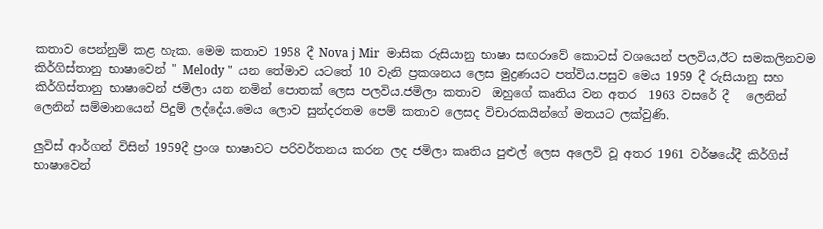කතාව පෙන්නුම් කළ හැක. මෙම කතාව 1958 දී Nova j Mir  මාසික රුසියානු භාෂා සඟරාවේ කොටස් වශයෙන් පලවිය,ඊට සමකලිනවම කිර්ගිස්තානු භාෂාවෙන් " Melody "  යන තේමාව යටතේ 10 වැනි ප්‍රකශනය ලෙස මුද්‍රණයට පත්විය.පසුව මෙය 1959 දී රුසියානු සහ කිර්ගිස්තානු භාෂාවෙන් ජමිලා යන නමින් පොතක් ලෙස පලවිය.ජමිලා කතාව  ඔහුගේ කෘතිය වන අතර  1963 වසරේ දී   ලෙනින් ලෙනින් සම්මානයෙන් පිදුම් ලද්දේය.මෙය ලොව සුන්දරතම පෙම් කතාව ලෙසද විචාරකයින්ගේ මතයට ලක්වුණි.

ලුවිස් ආර්ගන් විසින් 1959දී ප්‍රංශ භාෂාවට පරිවර්තනය කරන ලද ජමිලා කෘතිය පුළුල් ලෙස අලෙවි වූ අතර 1961 වර්ෂයේදී කිර්ගිස් භාෂාවෙන්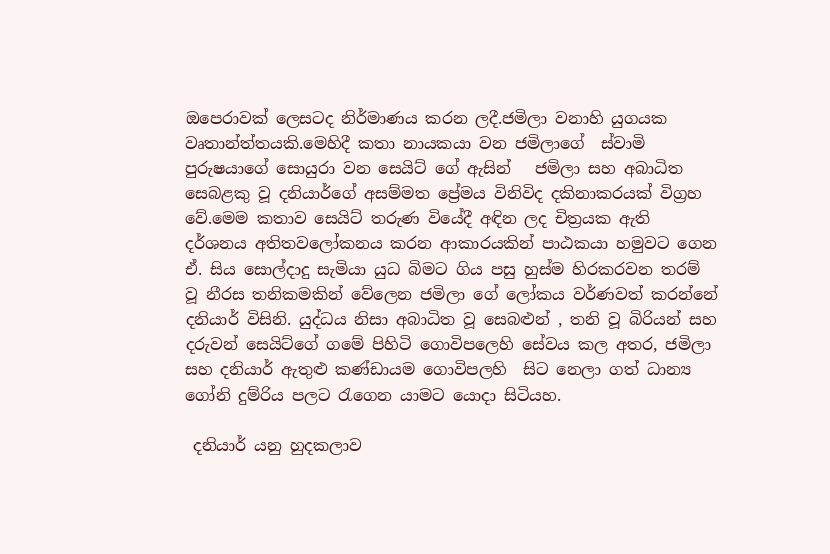ඔපෙරාවක් ලෙසටද නිර්මාණය කරන ලදී.ජමිලා වනාහි යුගයක වෘතාන්ත්තයකි.මෙහිදී කතා නායකයා වන ජමිලාගේ  ස්වාමි පුරුෂයාගේ සොයුරා වන සෙයිට් ගේ ඇසින්   ජමිලා සහ අබාධිත සෙබළකු වූ දනියාර්ගේ අසම්මත ප්‍රේමය විනිවිද දකිනාකරයක් විග්‍රහ වේ.මෙම කතාව සෙයිට් තරුණ වියේදී අඳින ලද චිත්‍රයක ඇති දර්ශනය අතිතවලෝකනය කරන ආකාරයකින් පාඨකයා හමුවට ගෙන ඒ. සිය සොල්දාදු සැමියා යුධ බිමට ගිය පසු හුස්ම හිරකරවන තරම් වූ නීරස තනිකමකින් වේලෙන ජමිලා ගේ ලෝකය වර්ණවත් කරන්නේ දනියාර් විසිනි. යුද්ධය නිසා අබාධිත වූ සෙබළුන් , තනි වූ බිරියන් සහ දරුවන් සෙයිට්ගේ ගමේ පිහිටි ගොවිපලෙහි සේවය කල අතර, ජමිලා සහ දනියාර් ඇතුළු කණ්ඩායම ගොවිපලහි  සිට නෙලා ගත් ධාන්‍ය ගෝනි දුම්රිය පලට රැගෙන යාමට යොදා සිටියහ.

 දනියාර් යනු හුදකලාව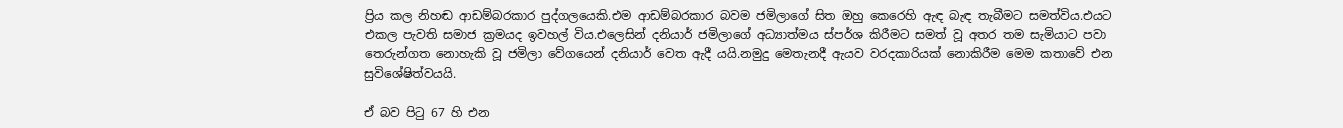ප්‍රිය කල නිහඬ ආඩම්බරකාර පුද්ගලයෙකි.එම ආඩම්බරකාර බවම ජමිලාගේ සිත ඔහු කෙරෙහි ඇඳ බැඳ තැබීමට සමත්විය.එයට එකල පැවති සමාජ ක්‍රමයද ඉවහල් විය.එලෙසින් දනියාර් ජමිලාගේ අධ්‍යාත්මය ස්පර්ශ කිරීමට සමත් වූ අතර තම සැමියාට පවා තෙරුන්ගත නොහැකි වූ ජමිලා වේගයෙන් දනියාර් වෙත ඇදී යයි.නමුදු මෙතැනදී ඇයව වරදකාරියක් නොකිරීම මෙම කතාවේ එන සුවිශේෂිත්වයයි.

ඒ බව පිටු 67 හි එන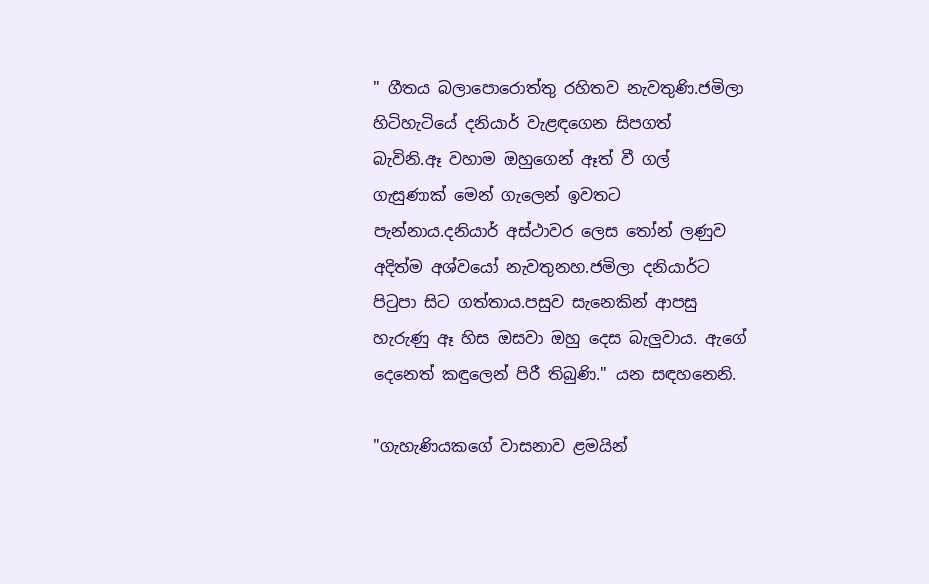" ගීතය බලාපොරොත්තු රහිතව නැවතුණි.ජමිලා හිටිහැටියේ දනියාර් වැළඳගෙන සිපගත් බැවිනි.ඈ වහාම ඔහුගෙන් ඈත් වී ගල් ගැසුණාක් මෙන් ගැලෙන් ඉවතට පැන්නාය.දනියාර් අස්ථාවර ලෙස තෝන් ලණුව අදිත්ම අශ්වයෝ නැවතුනහ.ජමිලා දනියාර්ට පිටුපා සිට ගත්තාය.පසුව සැනෙකින් ආපසු හැරුණු ඈ හිස ඔසවා ඔහු දෙස බැලුවාය. ඇගේ දෙනෙත් කඳුලෙන් පිරී තිබුණි." යන සඳහනෙනි.

"ගැහැණියකගේ වාසනාව ළමයින්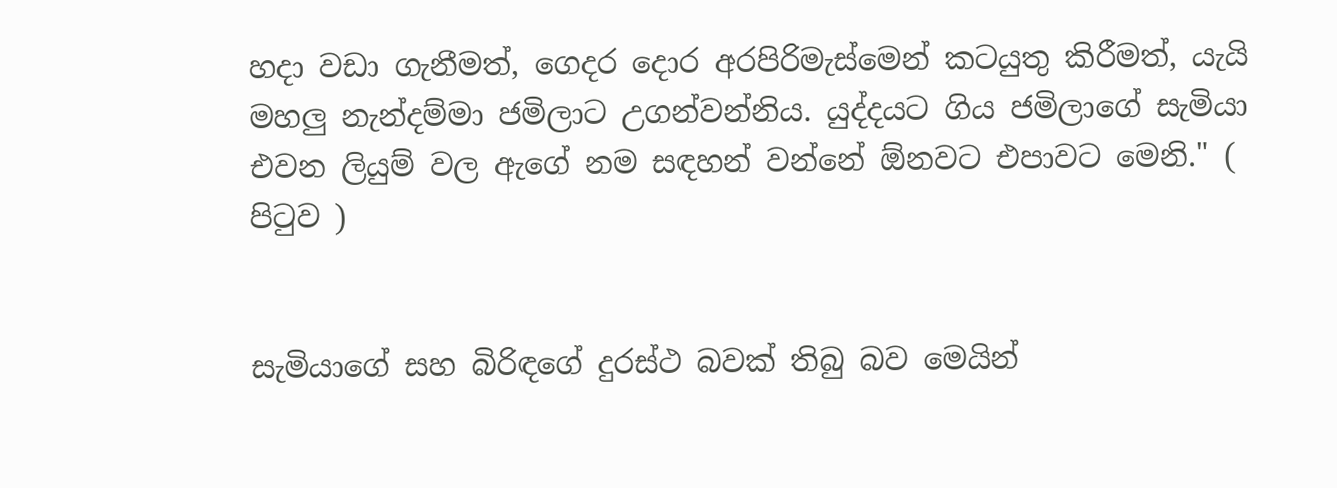හදා වඩා ගැනීමත්, ගෙදර දොර අරපිරිමැස්මෙන් කටයුතු කිරීමත්, යැයි මහලු නැන්දම්මා ජමිලාට උගන්වන්නිය. යුද්දයට ගිය ජමිලාගේ සැමියා එවන ලියුම් වල ඇගේ නම සඳහන් වන්නේ ඕනවට එපාවට මෙනි." ( පිටුව )


සැමියාගේ සහ බිරිඳගේ දුරස්ථ බවක් තිබු බව මෙයින්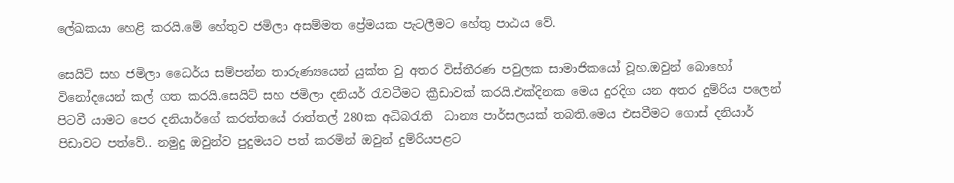ලේඛකයා හෙළි කරයි.මේ හේතුව ජමිලා අසම්මත ප්‍රේමයක පැටලීමට හේතු පාඨය වේ.

සෙයිට් සහ ජමිලා ධෛර්ය සම්පන්න තාරුණ්‍යයෙන් යුක්ත වු අතර විස්තීරණ පවුලක සාමාජිකයෝ වූහ.ඔවුන් බොහෝ විනෝදයෙන් කල් ගත කරයි.සෙයිට් සහ ජමිලා දනියර් රැවටීමට ක්‍රීඩාවක් කරයි.එක්දිනක මෙය දුරදිග යන අතර දුම්රිය පලෙන් පිටවී යාමට පෙර දනියාර්ගේ කරත්තයේ රාත්තල් 280ක අධිබරැති  ධාන්‍ය පාර්සලයක් තබති.මෙය එසවීමට ගොස් දනියාර් පිඩාවට පත්වේ.. නමුදු ඔවුන්ව පුදුමයට පත් කරමින් ඔවුන් දුම්රියපළට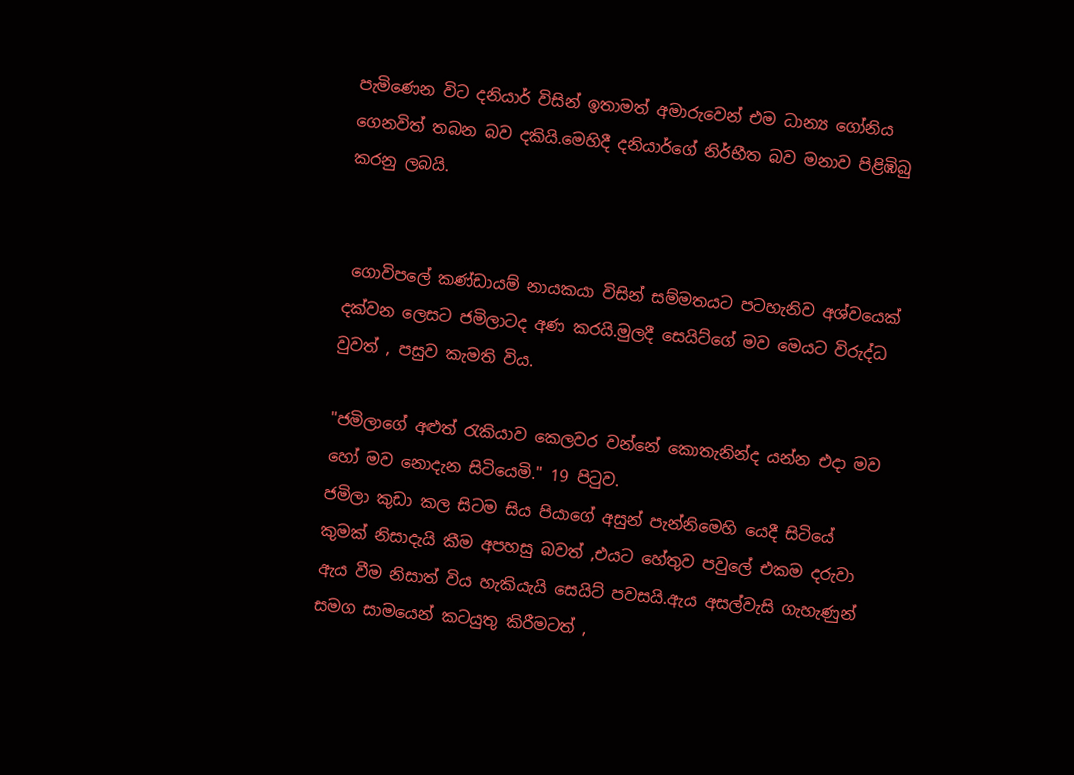පැමිණෙන විට දනියාර් විසින් ඉතාමත් අමාරුවෙන් එම ධාන්‍ය ගෝනිය ගෙනවිත් තබන බව දකියි.මෙහිදී දනියාර්ගේ නිර්භීත බව මනාව පිළිඹිබු කරනු ලබයි.


 ගොවිපලේ කණ්ඩායම් නායකයා විසින් සම්මතයට පටහැනිව අශ්වයෙක් දක්වන ලෙසට ජමිලාටද අණ කරයි.මුලදී සෙයිට්ගේ මව මෙයට විරුද්ධ වුවත් , පසුව කැමති විය.

"ජමිලාගේ අළුත් රැකියාව කෙලවර වන්නේ කොතැනින්ද යන්න එදා මව හෝ මව නොදැන සිටියෙමි." 19 පිටුව.
ජමිලා කුඩා කල සිටම සිය පියාගේ අසුන් පැන්නිමෙහි යෙදී සිටියේ කුමක් නිසාදැයි කීම අපහසු බවත් ,එයට හේතුව පවුලේ එකම දරුවා ඇය වීම නිසාත් විය හැකියැයි සෙයිට් පවසයි.ඇය අසල්වැසි ගැහැණුන් සමග සාමයෙන් කටයුතු කිරීමටත් ,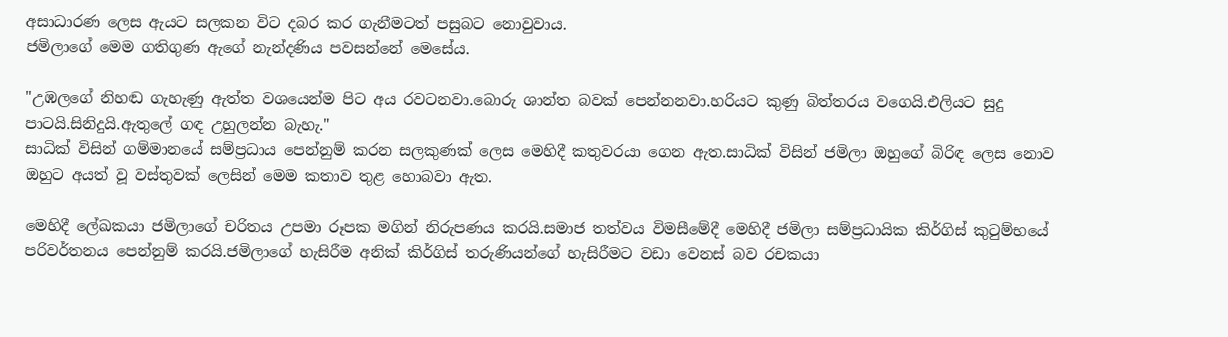අසාධාරණ ලෙස ඇයට සලකන විට දබර කර ගැනීමටත් පසුබට නොවුවාය.
ජමිලාගේ මෙම ගතිගුණ ඇගේ නැන්දණිය පවසන්නේ මෙසේය.

"උඹලගේ නිහඬ ගැහැණු ඇත්ත වශයෙන්ම පිට අය රවටනවා.බොරු ශාන්ත බවක් පෙන්නනවා.හරියට කුණු බිත්තරය වගෙයි.එලියට සුදු පාටයි.සිනිදුයි.ඇතුලේ ගඳ උහුලන්න බැහැ."
සාධික් විසින් ගම්මානයේ සම්ප්‍රධාය පෙන්නුම් කරන සලකුණක් ලෙස මෙහිදී කතුවරයා ගෙන ඇත.සාධික් විසින් ජමිලා ඔහුගේ බිරිඳ ලෙස නොව ඔහුට අයත් වූ වස්තුවක් ලෙසින් මෙම කතාව තුළ හොබවා ඇත.

මෙහිදී ලේඛකයා ජමිලාගේ චරිතය උපමා රූපක මගින් නිරුපණය කරයි.සමාජ තත්වය විමසීමේදී මෙහිදී ජමිලා සම්ප්‍රධායික කිර්ගිස් කුටුම්භයේ පරිවර්තනය පෙන්නුම් කරයි.ජමිලාගේ හැසිරීම අනික් කිර්ගිස් තරුණියන්ගේ හැසිරීමට වඩා වෙනස් බව රචකයා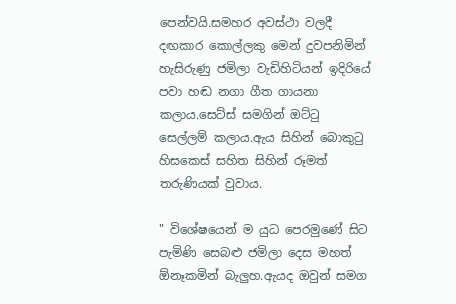පෙන්වයි.සමහර අවස්ථා වලදී දඟකාර කොල්ලකු මෙන් දුවපනිමින් හැසිරුණු ජමිලා වැඩිහිටියන් ඉදිරියේ පවා හඬ නගා ගීත ගායනා කලාය.සෙට්ස් සමගින් ඔට්ටු සෙල්ලම් කලාය.ඇය සිහින් බොකුටු හිසකෙස් සහිත සිහින් රූමත් තරුණියක් වුවාය.

" විශේෂයෙන් ම යුධ පෙරමුණේ සිට පැමිණි සෙබළු ජමිලා දෙස මහත් ඕනෑකමින් බැලුහ.ඇයද ඔවුන් සමග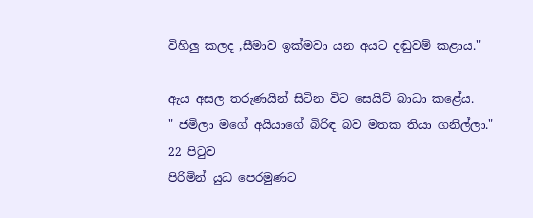විහිලු කලද ,සීමාව ඉක්මවා යන අයට දඬුවම් කළාය."

ඇය අසල තරුණයින් සිටින විට සෙයිට් බාධා කළේය.
" ජමිලා මගේ අයියාගේ බිරිඳ බව මතක තියා ගනිල්ලා." 22 පිටුව
පිරිමින් යුධ පෙරමුණට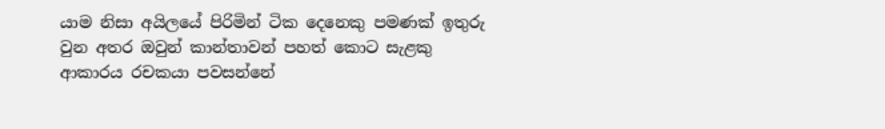යාම නිසා අයිලයේ පිරිමින් ටික දෙනෙකු පමණක් ඉතුරු වුන අතර ඔවුන් කාන්තාවන් පහත් කොට සැළකු ආකාරය රචකයා පවසන්නේ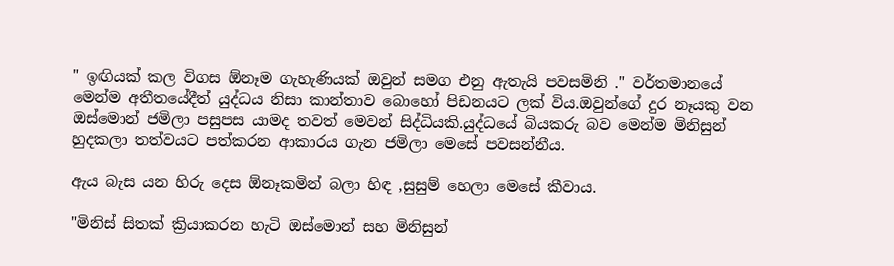" ඉඟියක් කල විගස ඕනෑම ගැහැණියක් ඔවුන් සමග එනු ඇතැයි පවසමිනි ." වර්තමානයේ මෙන්ම අතීතයේදීත් යුද්ධය නිසා කාන්තාව බොහෝ පිඩනයට ලක් විය.ඔවුන්ගේ දුර නෑයකු වන ඔස්මොන් ජමිලා පසුපස යාමද තවත් මෙවන් සිද්ධියකි.යුද්ධයේ බියකරු බව මෙන්ම මිනිසුන් හුදකලා තත්වයට පත්කරන ආකාරය ගැන ජමිලා මෙසේ පවසන්නීය.

ඇය බැස යන හිරු දෙස ඕනෑකමින් බලා හිඳ ,සුසුම් හෙලා මෙසේ කීවාය.

"මිනිස් සිතක් ක්‍රියාකරන හැටි ඔස්මොන් සහ මිනිසුන්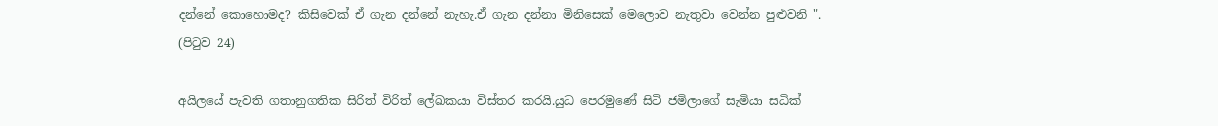දන්නේ කොහොමද? කිසිවෙක් ඒ ගැන දන්නේ නැහැ.ඒ ගැන දන්නා මිනිසෙක් මෙලොව නැතුවා වෙන්න පුළුවනි ". (පිටුව 24)

අයිලයේ පැවති ගතානුගතික සිරිත් විරිත් ලේඛකයා විස්තර කරයි.යුධ පෙරමුණේ සිටි ජමිලාගේ සැමියා සධික්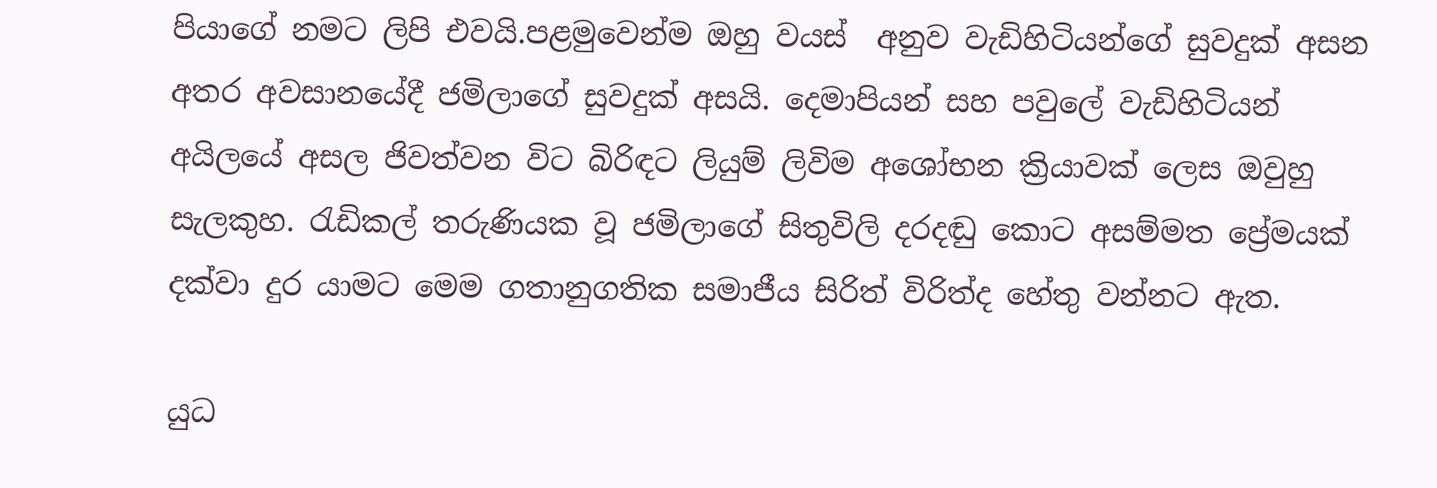පියාගේ නමට ලිපි එවයි.පළමුවෙන්ම ඔහු වයස්  අනුව වැඩිහිටියන්ගේ සුවදුක් අසන අතර අවසානයේදී ජමිලාගේ සුවදුක් අසයි. දෙමාපියන් සහ පවුලේ වැඩිහිටියන් අයිලයේ අසල ජිවත්වන විට බිරිඳට ලියුම් ලිවිම අශෝභන ක්‍රියාවක් ලෙස ඔවුහු සැලකුහ. රැඩිකල් තරුණියක වූ ජමිලාගේ සිතුවිලි දරදඬු කොට අසම්මත ප්‍රේමයක් දක්වා දුර යාමට මෙම ගතානුගතික සමාජීය සිරිත් විරිත්ද හේතු වන්නට ඇත.

යුධ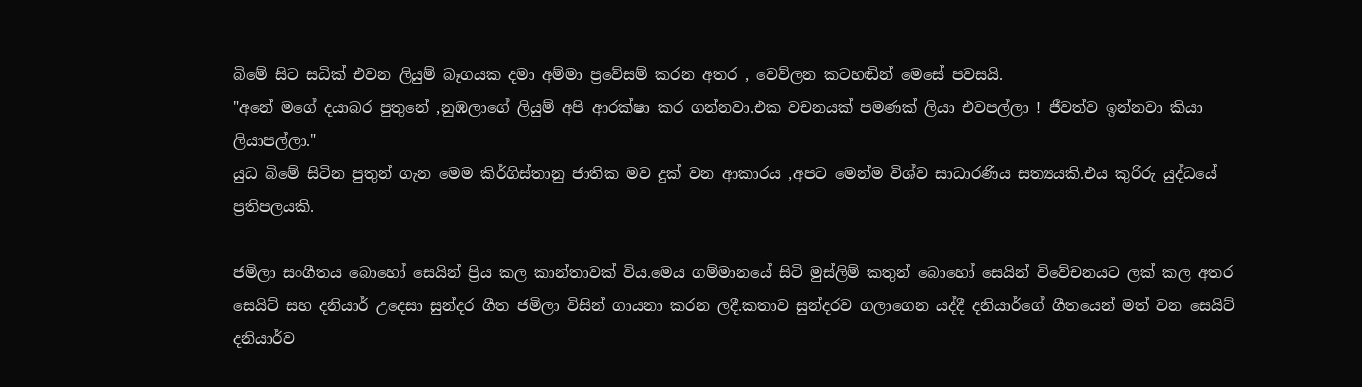බිමේ සිට සධික් එවන ලියුම් බෑගයක දමා අම්මා ප්‍රවේසම් කරන අතර , වෙව්ලන කටහඬින් මෙසේ පවසයි.
"අනේ මගේ දයාබර පුතුනේ ,නුඹලාගේ ලියුම් අපි ආරක්ෂා කර ගන්නවා.එක වචනයක් පමණක් ලියා එවපල්ලා ! ජීවත්ව ඉන්නවා කියා ලියාපල්ලා."
යුධ බිමේ සිටින පුතුන් ගැන මෙම කිර්ගිස්තානු ජාතික මව දුක් වන ආකාරය ,අපට මෙන්ම විශ්ව සාධාරණිය සත්‍යයකි.එය කුරිරු යුද්ධයේ ප්‍රතිපලයකි.

ජමිලා සංගීතය බොහෝ සෙයින් ප්‍රිය කල කාන්තාවක් විය.මෙය ගම්මානයේ සිටි මුස්ලිම් කතුන් බොහෝ සෙයින් විවේචනයට ලක් කල අතර සෙයිට් සහ දනියාර් උදෙසා සුන්දර ගීත ජමිලා විසින් ගායනා කරන ලදී.කතාව සුන්දරව ගලාගෙන යද්දී දනියාර්ගේ ගීතයෙන් මත් වන සෙයිට් දනියාර්ව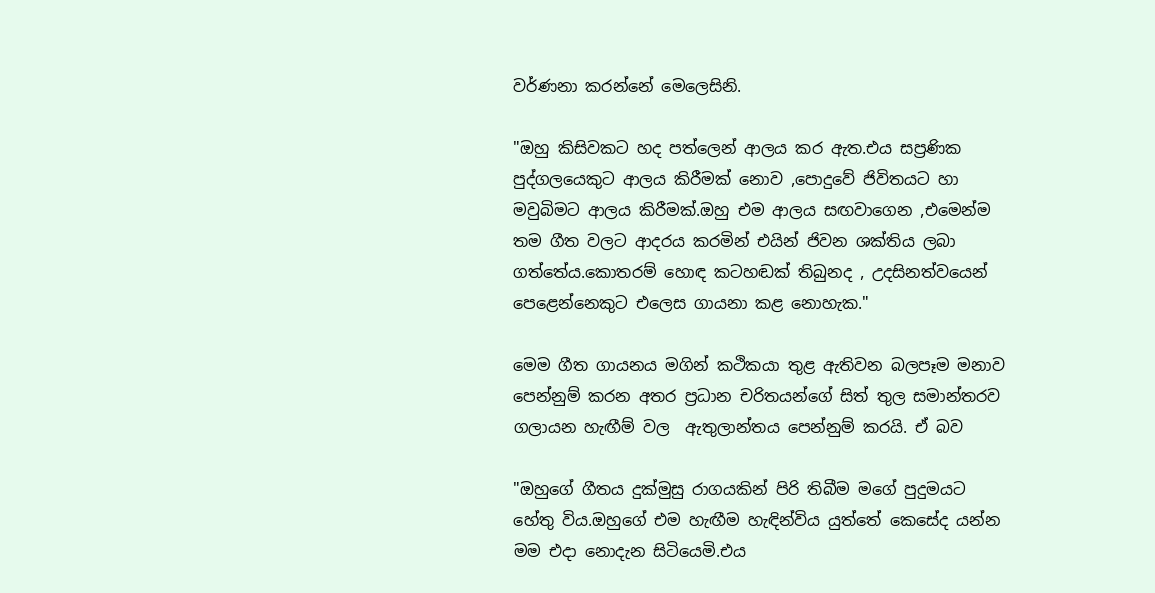වර්ණනා කරන්නේ මෙලෙසිනි.

"ඔහු කිසිවකට හද පත්ලෙන් ආලය කර ඇත.එය සප්‍රණික පුද්ගලයෙකුට ආලය කිරීමක් නොව ,පොදුවේ ජිවිතයට හා මවුබිමට ආලය කිරීමක්.ඔහු එම ආලය සඟවාගෙන ,එමෙන්ම තම ගීත වලට ආදරය කරමින් එයින් ජිවන ශක්තිය ලබා ගත්තේය.කොතරම් හොඳ කටහඬක් තිබුනද , උදසිනත්වයෙන් පෙළෙන්නෙකුට එලෙස ගායනා කළ නොහැක."

මෙම ගීත ගායනය මගින් කථිකයා තුළ ඇතිවන බලපෑම මනාව පෙන්නුම් කරන අතර ප්‍රධාන චරිතයන්ගේ සිත් තුල සමාන්තරව ගලායන හැඟීම් වල  ඇතුලාන්තය පෙන්නුම් කරයි. ඒ බව

"ඔහුගේ ගීතය දුක්මුසු රාගයකින් පිරි තිබීම මගේ පුදුමයට හේතු විය.ඔහුගේ එම හැඟීම හැඳින්විය යුත්තේ කෙසේද යන්න මම එදා නොදැන සිටියෙමි.එය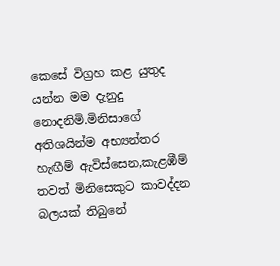කෙසේ විග්‍රහ කළ යුතුද යන්න මම දැනුදු නොදනිමි.මිනිසාගේ අතිශයින්ම අභ්‍යන්තර හැඟීම් ඇවිස්සෙන,කැළඹීම් තවත් මිනිසෙකුට කාවද්දන බලයක් තිබුනේ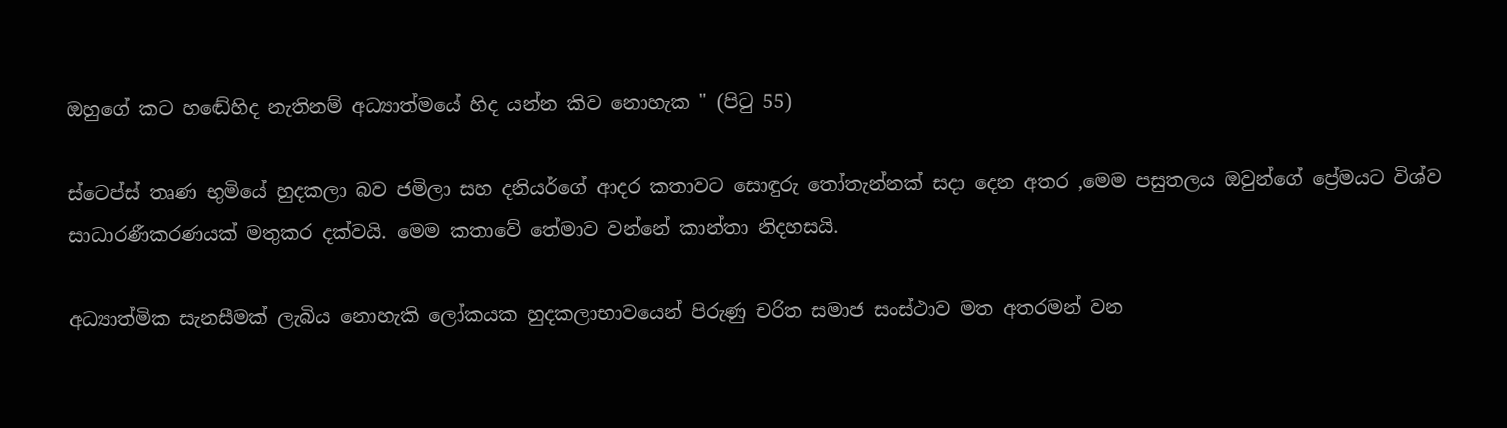ඔහුගේ කට හඬේහිද නැතිනම් අධ්‍යාත්මයේ හිද යන්න කිව නොහැක " (පිටු 55)

ස්ටෙප්ස් තෘණ භුමියේ හුදකලා බව ජමිලා සහ දනියර්ගේ ආදර කතාවට සොඳුරු තෝතැන්නක් සදා දෙන අතර ,මෙම පසුතලය ඔවුන්ගේ ප්‍රේමයට විශ්ව සාධාරණීකරණයක් මතුකර දක්වයි. මෙම කතාවේ තේමාව වන්නේ කාන්තා නිදහසයි.

අධ්‍යාත්මික සැනසීමක් ලැබිය නොහැකි ලෝකයක හුදකලාභාවයෙන් පිරුණු චරිත සමාජ සංස්ථාව මත අතරමන් වන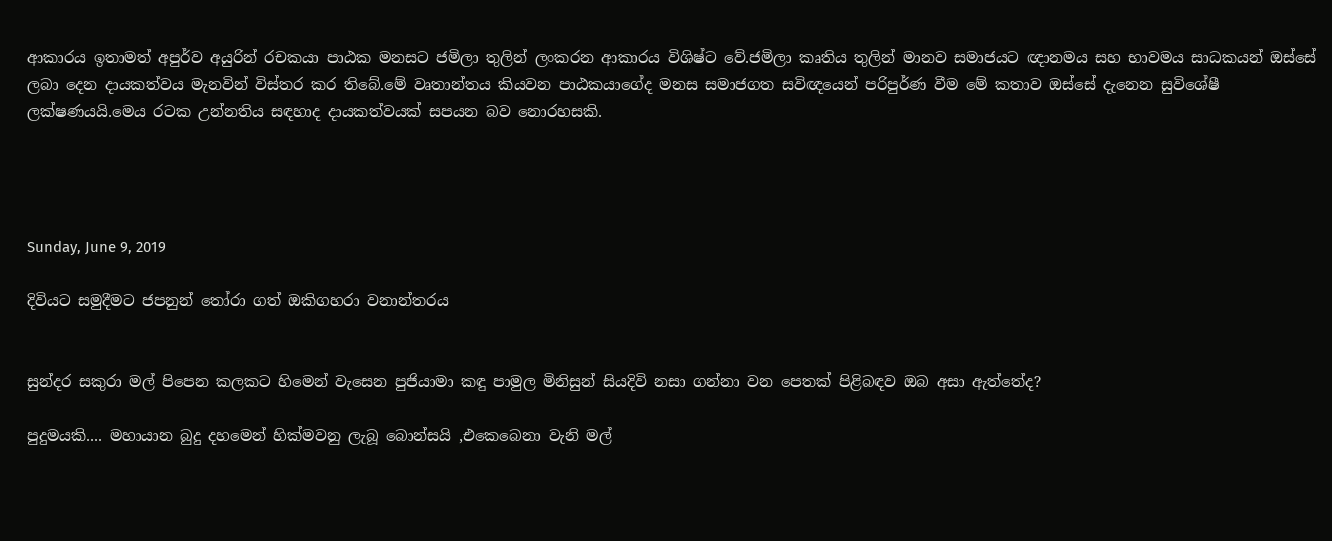ආකාරය ඉතාමත් අපුර්ව අයුරින් රචකයා පාඨක මනසට ජමිලා තුලින් ලංකරන ආකාරය විශිෂ්ට වේ.ජමිලා කෘතිය තුලින් මානව සමාජයට ඥානමය සහ භාවමය සාධකයන් ඔස්සේ ලබා දෙන දායකත්වය මැනවින් විස්තර කර තිබේ.මේ වෘතාන්තය කියවන පාඨකයාගේද මනස සමාජගත සවිඥයෙන් පරිපුර්ණ වීම මේ කතාව ඔස්සේ දැනෙන සුවිශේෂී ලක්ෂණයයි.මෙය රටක උන්නතිය සඳහාද දායකත්වයක් සපයන බව නොරහසකි.




Sunday, June 9, 2019

දිවියට සමුදීමට ජපනුන් තෝරා ගත් ඔකිගහරා වනාන්තරය


සුන්දර සකුරා මල් පිපෙන කලකට හිමෙන් වැසෙන පුජියාමා කඳු පාමුල මිනිසුන් සියදිවි නසා ගන්නා වන පෙතක් පිළිබඳව ඔබ අසා ඇත්තේද?

පුදුමයකි.... මහායාන බුදු දහමෙන් හික්මවනු ලැබූ බොන්සයි ,එකෙබෙනා වැනි මල්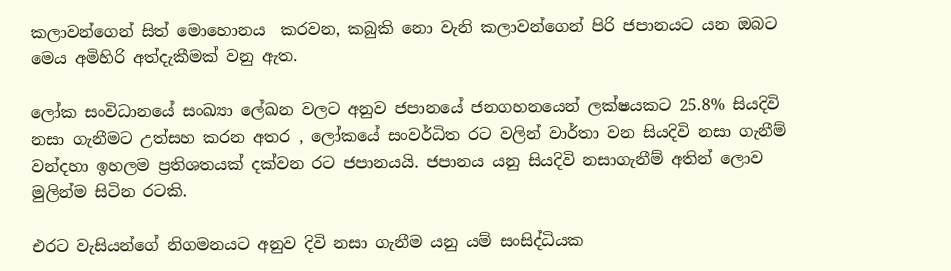කලාවන්ගෙන් සිත් මොහොනය  කරවන, කබුකි නො වැනි කලාවන්ගෙන් පිරි ජපානයට යන ඔබට මෙය අමිහිරි අත්දැකීමක් වනු ඇත.

ලෝක සංවිධානයේ සංඛ්‍යා ලේඛන වලට අනුව ජපානයේ ජනගහනයෙන් ලක්ෂයකට 25.8% සියදිවි නසා ගැනීමට උත්සහ කරන අතර , ලෝකයේ සංවර්ධිත රට වලින් වාර්තා වන සියදිවි නසා ගැනීම් වන්දහා ඉහලම ප්‍රතිශතයක් දක්වන රට ජපානයයි. ජපානය යනු සියදිවි නසාගැනීම් අතින් ලොව මුලින්ම සිටින රටකි.

එරට වැසියන්ගේ නිගමනයට අනුව දිවි නසා ගැනීම යනු යම් සංසිද්ධියක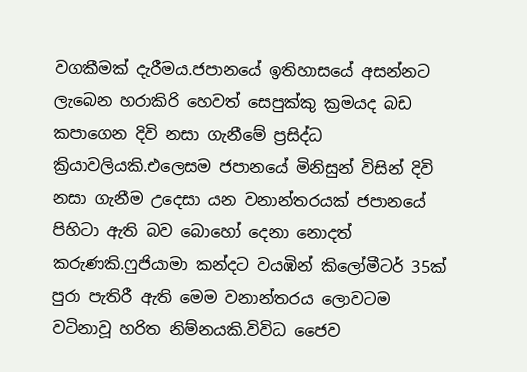වගකීමක් දැරීමය.ජපානයේ ඉතිහාසයේ අසන්නට ලැබෙන හරාකිරි හෙවත් සෙපුක්කු ක්‍රමයද බඩ කපාගෙන දිවි නසා ගැනීමේ ප්‍රසිද්ධ ක්‍රියාවලියකි.එලෙසම ජපානයේ මිනිසුන් විසින් දිවි නසා ගැනීම උදෙසා යන වනාන්තරයක් ජපානයේ පිහිටා ඇති බව බොහෝ දෙනා නොදත් කරුණකි.ෆුජියාමා කන්දට වයඹින් කිලෝමීටර් 35ක් පුරා පැතිරී ඇති මෙම වනාන්තරය ලොවටම වටිනාවූ හරිත නිම්නයකි.විවිධ ජෛව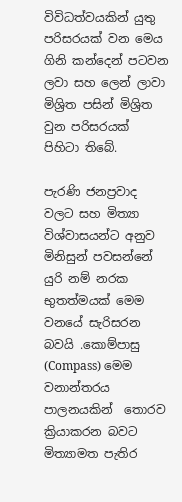විවිධත්වයකින් යුතු පරිසරයක් වන මෙය ගිනි කන්දෙන් පටවන ලවා සහ ලෙන් ලාවා මිශ්‍රිත පසින් මිශ්‍රිත වුන පරිසරයක් පිහිටා තිබේ.

පැරණි ජනප්‍රවාද වලට සහ මිත්‍යා විශ්වාසයන්ට අනුව මිනිසුන් පවසන්නේ යුරි නම් නරක භුතත්මයක් මෙම වනයේ සැරිසරන බවයි .කොම්පාසු (Compass) මෙම වනාන්තරය පාලනයකින්  තොරව ක්‍රියාකරන බවට මිත්‍යාමත පැතිර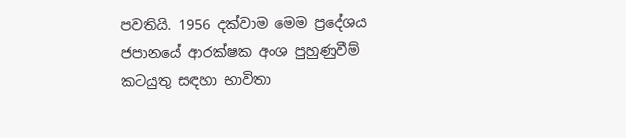පවතියි. 1956 දක්වාම මෙම ප්‍රදේශය ජපානයේ ආරක්ෂක අංශ පුහුණුවීම් කටයුතු සඳහා භාවිතා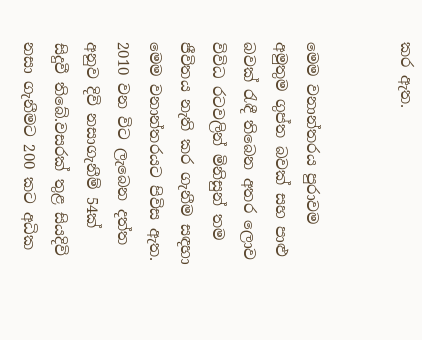කර ඇත.


මෙම වනාන්තරය පුරාවම අමුතුම ගුප්ත බවක් සහ පාළු බවක් රැඳී තිබෙන අතර ලොව විවිධ රටවලින් මිනිසුන් තම ජීවිතය නැති කර ගැනීම සඳහා මෙම වනාන්තරයට පිවිස ඇත.
2010 වන විට ලැබෙන දත්ත අනුව දිවි නසාගැනීම් 54ක් සිදුවී තිබේ.වසරක් තුළ සියදිවි නසා ගැනීමට 200 කට අධික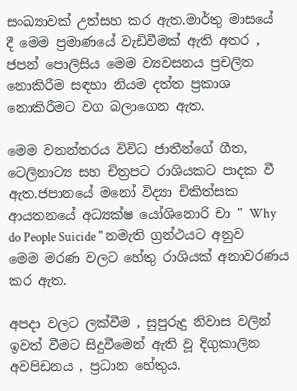සංඛ්‍යාවක් උත්සහ කර ඇත.මාර්තු මාසයේ දී මෙම ප්‍රමාණයේ වැඩිවීමක් ඇති අතර ,  ජපන් පොලිසිය මෙම ව්‍යවසනය ප්‍රචලිත  නොකිරීම සඳහා නියම දත්ත ප්‍රකාශ නොකිරීමට වග බලාගෙන ඇත.

මෙම වනන්තරය විවිධ ජාතීන්ගේ ගීත, ටෙලිනාට්‍ය සහ චිත්‍රපට රාශියකට පාදක වී ඇත.ජපානයේ මනෝ විද්‍යා චිකිත්සක ආයතනයේ අධ්‍යක්ෂ යෝශිනොරි චා " Why do People Suicide " නමැති ග්‍රන්ථයට අනුව මෙම මරණ වලට හේතු රාශියක් අනාවරණය කර ඇත.

අපදා වලට ලක්වීම , සුපුරුදු නිවාස වලින් ඉවත් වීමට සිදුවීමෙන් ඇති වූ දිගුකාලින  අවපිඩනය , ප්‍රධාන හේතුය.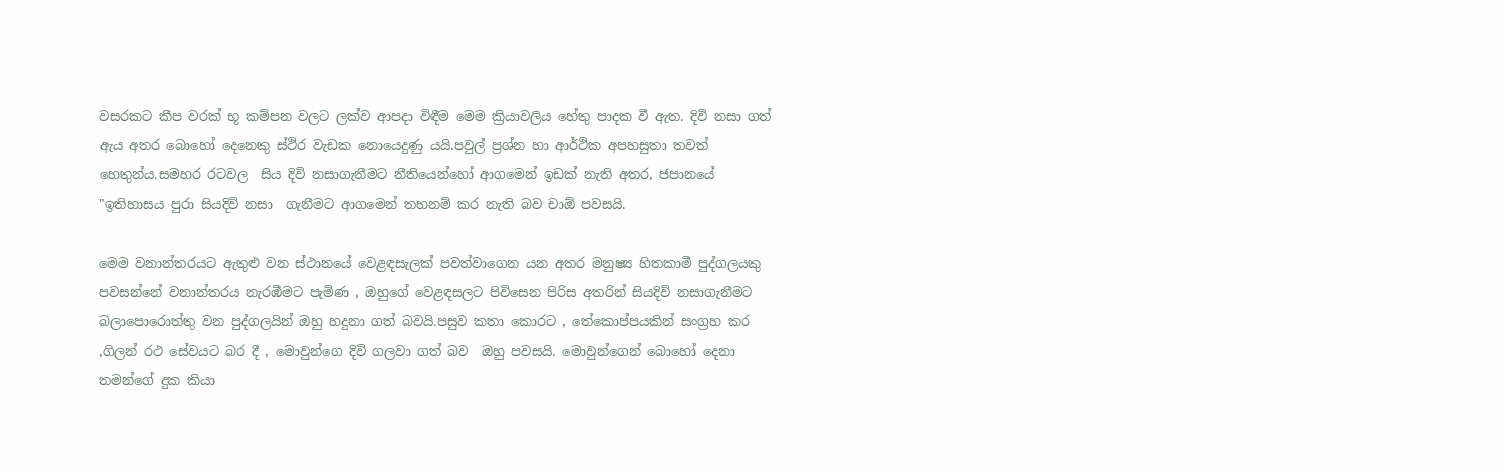වසරකට කීප වරක් භූ කම්පන වලට ලක්ව ආපදා විඳීම මෙම ක්‍රියාවලිය හේතු පාදක වී ඇත. දිවි නසා ගත් ඇය අතර බොහෝ දෙනෙකු ස්ථිර වැඩක නොයෙදුණු යයි.පවුල් ප්‍රශ්න හා ආර්ථික අපහසුතා තවත් හෙතුන්ය.සමහර රටවල  සිය දිවි නසාගැනීමට නීතියෙන්හෝ ආගමෙන් ඉඩක් නැති අතර, ජපානයේ "ඉතිහාසය පුරා සියදිවි නසා  ගැනීමට ආගමෙන් තහනම් කර නැති බව චාඕ පවසයි.

මෙම වනාන්තරයට ඇතුළු වන ස්ථානයේ වෙළඳසැලක් පවත්වාගෙන යන අතර මනුෂ්‍ය හිතකාමී පුද්ගලයකු පවසන්නේ වනාන්තරය නැරඹීමට පැමිණ , ඔහුගේ වෙළඳසලට පිවිසෙන පිරිස අතරින් සියදිවි නසාගැනීමට බලාපොරොත්තු වන පුද්ගලයින් ඔහු හදුනා ගත් බවයි.පසුව කතා කොරට , තේකොප්පයකින් සංග්‍රහ කර ,ගිලන් රථ සේවයට බර දී , මොවුන්ගෙ දිවි ගලවා ගත් බව  ඔහු පවසයි. මොවුන්ගෙන් බොහෝ දෙනා තමන්ගේ දුක කියා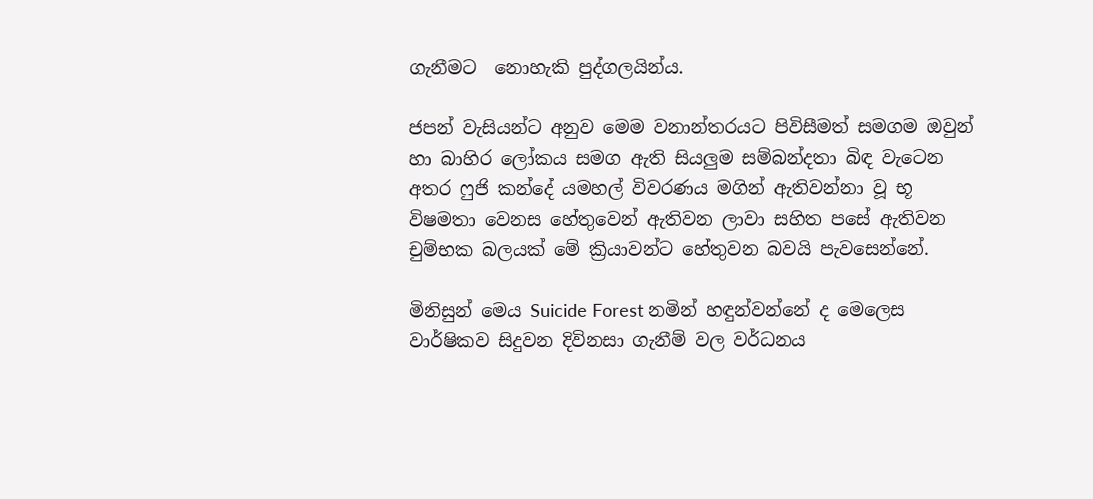ගැනීමට  නොහැකි පුද්ගලයින්ය.

ජපන් වැසියන්ට අනුව මෙම වනාන්තරයට පිවිසීමත් සමගම ඔවුන් හා බාහිර ලෝකය සමග ඇති සියලුම සම්බන්දතා බිඳ වැටෙන අතර ෆුජි කන්දේ යමහල් විවරණය මගින් ඇතිවන්නා වූ භූ විෂමතා වෙනස හේතුවෙන් ඇතිවන ලාවා සහිත පසේ ඇතිවන චුම්භක බලයක් මේ ක්‍රියාවන්ට හේතුවන බවයි පැවසෙන්නේ.

මිනිසුන් මෙය Suicide Forest නමින් හඳුන්වන්නේ ද මෙලෙස වාර්ෂිකව සිදුවන දිවිනසා ගැනීම් වල වර්ධනය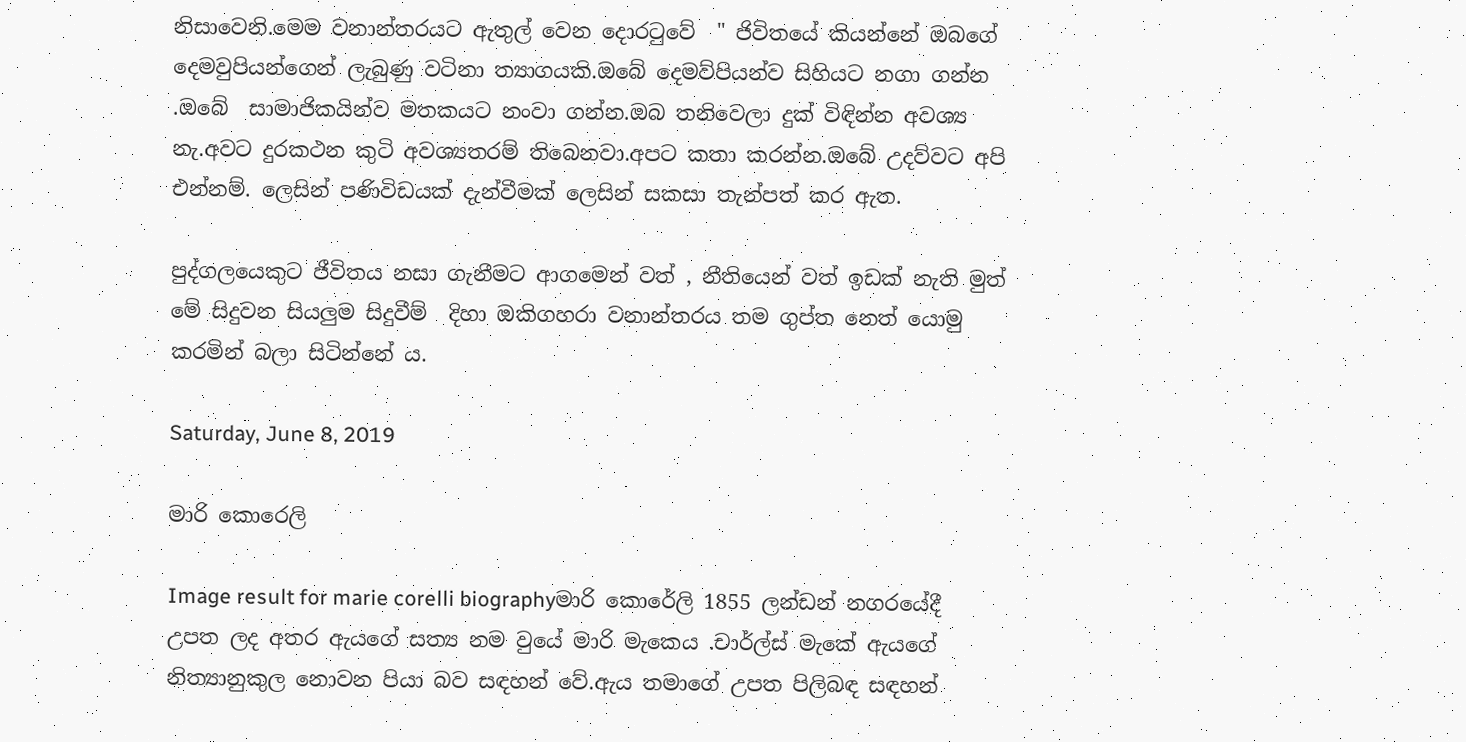නිසාවෙනි.මෙම වනාන්තරයට ඇතුල් වෙන දොරටුවේ  " ජිවිතයේ කියන්නේ ඔබගේ දෙමවුපියන්ගෙන් ලැබුණු වටිනා ත්‍යාගයකි.ඔබේ දෙමව්පියන්ව සිහියට නගා ගන්න .ඔබේ  සාමාජිකයින්ව මතකයට නංවා ගන්න.ඔබ තනිවෙලා දුක් විඳින්න අවශ්‍ය නැ.අවට දුරකථන කුටි අවශ්‍යතරම් තිබෙනවා.අපට කතා කරන්න.ඔබේ උදව්වට අපි එන්නම්. ලෙසින් පණිවිඩයක් දැන්වීමක් ලෙසින් සකසා තැන්පත් කර ඇත.

පුද්ගලයෙකුට ජීවිතය නසා ගැනීමට ආගමෙන් වත් , නීතියෙන් වත් ඉඩක් නැති මුත්
මේ සිදුවන සියලුම සිදුවීම්  දිහා ඔකිගහරා වනාන්තරය තම ගුප්ත නෙත් යොමු කරමින් බලා සිටින්නේ ය.

Saturday, June 8, 2019

මාරි කොරෙලි

Image result for marie corelli biographyමාරි කොරේලි 1855 ලන්ඩන් නගරයේදී උපත ලද අතර ඇයගේ සත්‍ය නම වුයේ මාරි මැකෙය .චාර්ල්ස් මැකේ ඇයගේ නිත්‍යානුකුල නොවන පියා බව සඳහන් වේ.ඇය තමාගේ උපත පිලිබඳ සඳහන්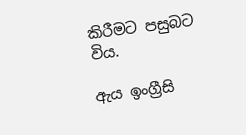කිරීමට පසුබට විය.

ඇය ඉංග්‍රීසි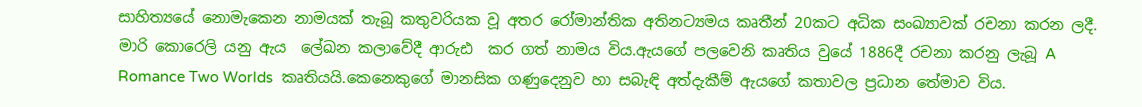සාහිත්‍යයේ නොමැකෙන නාමයක් තැබූ කතුවරියක වූ අතර රෝමාන්තික අතිනට්‍යමය කෘතීන් 20කට අධික සංඛ්‍යාවක් රචනා කරන ලදී. මාරි කොරෙලි යනු ඇය  ලේඛන කලාවේදී ආරුඪ  කර ගත් නාමය විය.ඇයගේ පලවෙනි කෘතිය වුයේ 1886දී රචනා කරනු ලැබූ A Romance Two Worlds  කෘතියයි.කෙනෙකුගේ මානසික ගණුදෙනුව හා සබැඳි අත්දැකීම් ඇයගේ කතාවල ප්‍රධාන තේමාව විය.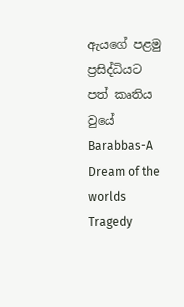ඇයගේ පළමු ප්‍රසිද්ධියට පත් කෘතිය වුයේ Barabbas-A Dream of the worlds Tragedy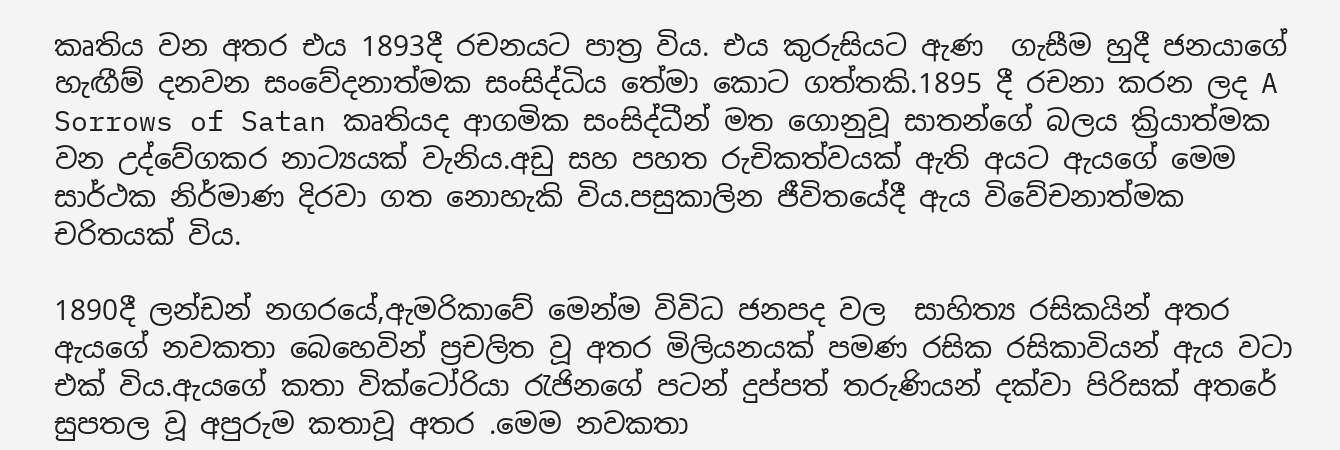කෘතිය වන අතර එය 1893දී රචනයට පාත්‍ර විය. එය කුරුසියට ඇණ  ගැසීම හුදී ජනයාගේ හැඟීම් දනවන සංවේදනාත්මක සංසිද්ධිය තේමා කොට ගත්තකි.1895 දී රචනා කරන ලද A Sorrows of Satan කෘතියද ආගමික සංසිද්ධීන් මත ගොනුවූ සාතන්ගේ බලය ක්‍රියාත්මක වන උද්වේගකර නාට්‍යයක් වැනිය.අඩු සහ පහත රුචිකත්වයක් ඇති අයට ඇයගේ මෙම සාර්ථක නිර්මාණ දිරවා ගත නොහැකි විය.පසුකාලින ජීවිතයේදී ඇය විවේචනාත්මක චරිතයක් විය.

1890දී ලන්ඩන් නගරයේ,ඇමරිකාවේ මෙන්ම විවිධ ජනපද වල  සාහිත්‍ය රසිකයින් අතර ඇයගේ නවකතා බෙහෙවින් ප්‍රචලිත වූ අතර මිලියනයක් පමණ රසික රසිකාවියන් ඇය වටා එක් විය.ඇයගේ කතා වික්ටෝරියා රැජිනගේ පටන් දුප්පත් තරුණියන් දක්වා පිරිසක් අතරේ සුපතල වූ අපුරුම කතාවූ අතර .මෙම නවකතා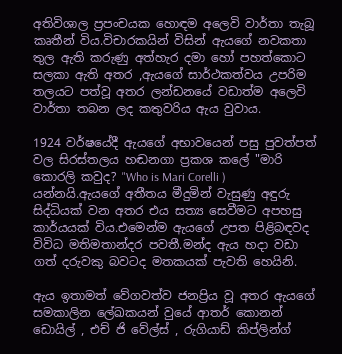අතිවිශාල ප්‍රපංචයක හොඳම අලෙවි වාර්තා තැබූ කෘතීන් විය.විචාරකයින් විසින් ඇයගේ නවකතා තුල ඇති කරුණු අත්හැර දමා හෝ පහත්කොට සලකා ඇති අතර ,ඇයගේ සාර්ථකත්වය උපරිම තලයට පත්වූ අතර ලන්ඩනයේ වඩාත්ම අලෙවි වාර්තා තබන ලද කතුවරිය ඇය වුවාය.

1924 වර්ෂයේදී ඇයගේ අභාවයෙන් පසු පුවත්පත් වල සිරස්තලය හඬනගා ප්‍රකශ කලේ "මාරි කොරලි කවුද? "Who is Mari Corelli ) යන්නයි.ඇයගේ අතීතය මීදුමින් වැසුණු අඳුරු සිද්ධියක් වන අතර එය සත්‍ය සෙවීමට අපහසු කාර්යයක් විය.එමෙන්ම ඇයගේ උපත පිළිබඳවද විවිධ මතිමතාන්දර පවතී.මන්ද ඇය හදා වඩා ගත් දරුවකු බවටද මතකයක් පැවති හෙයිනි.

ඇය ඉතාමත් වේගවත්ව ජනප්‍රිය වූ අතර ඇයගේ සමකාලින ලේඛකයන් වුයේ ආතර් කොනන් ඩොයිල් , එච් ජි වේල්ස් , රුගියාඩ් කිප්ලින්ග්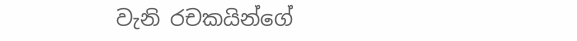වැනි රචකයින්ගේ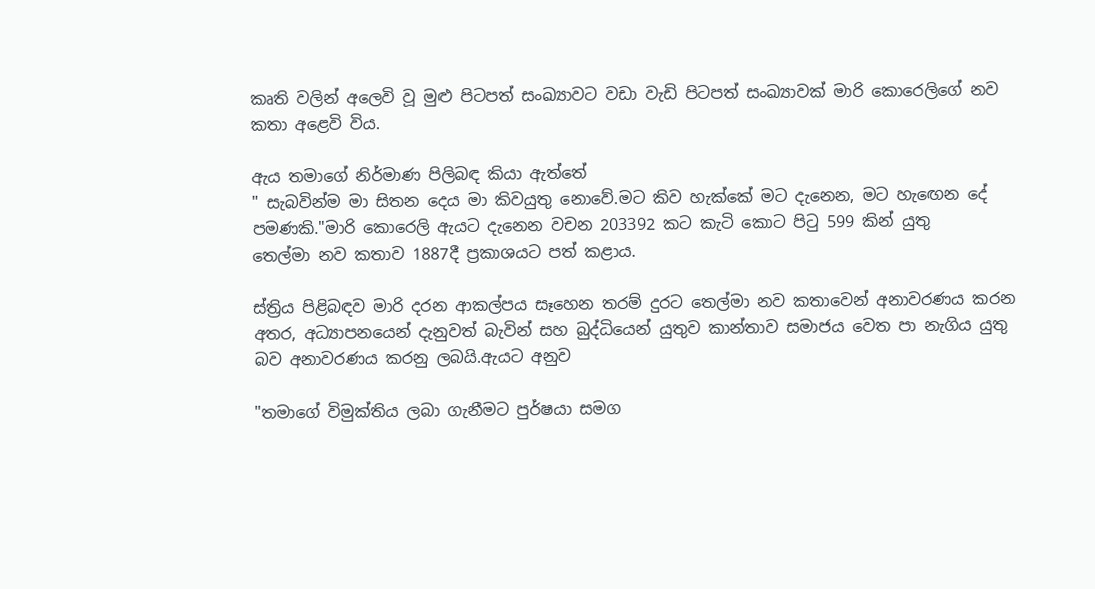කෘති වලින් අලෙවි වූ මුළු පිටපත් සංඛ්‍යාවට වඩා වැඩි පිටපත් සංඛ්‍යාවක් මාරි කොරෙලිගේ නව කතා අළෙවි විය.

ඇය තමාගේ නිර්මාණ පිලිබඳ කියා ඇත්තේ
" සැබවින්ම මා සිතන දෙය මා කිවයුතු නොවේ.මට කිව හැක්කේ මට දැනෙන, මට හැඟෙන දේ පමණකි."මාරි කොරෙලි ඇයට දැනෙන වචන 203392 කට කැටි කොට පිටු 599 කින් යුතු
තෙල්මා නව කතාව 1887දී ප්‍රකාශයට පත් කළාය.

ස්ත්‍රිය පිළිබඳව මාරි දරන ආකල්පය සෑහෙන තරම් දුරට තෙල්මා නව කතාවෙන් අනාවරණය කරන අතර, අධ්‍යාපනයෙන් දැනුවත් බැවින් සහ බුද්ධියෙන් යුතුව කාන්තාව සමාජය වෙත පා නැගිය යුතු බව අනාවරණය කරනු ලබයි.ඇයට අනුව

"තමාගේ විමුක්තිය ලබා ගැනීමට පුර්ෂයා සමග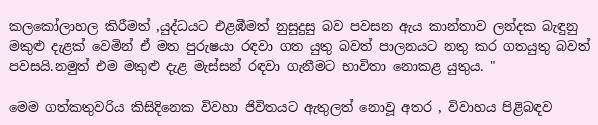කලකෝලාහල කිරීමත් ,යුද්ධයට එළඹීමත් නුසුදුසු බව පවසන ඇය කාන්තාව ලන්දක බැඳුනු මකුළු දැළක් වෙමින් ඒ මත පුරුෂයා රඳවා ගත යුතු බවත් පාලනයට නතු කර ගතයුතු බවත් පවසයි.නමුත් එම මකුළු දැළ මැස්සන් රඳවා ගැනීමට භාවිතා නොකළ යුතුය. "

මෙම ගත්කතුවරිය කිසිදිනෙක විවහා ජිවිතයට ඇතුලත් නොවූ අතර , විවාහය පිළිබඳව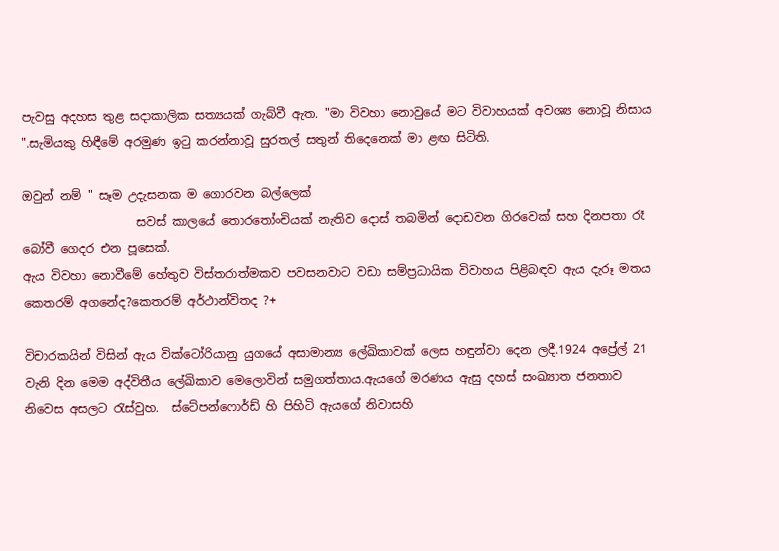පැවසු අදහස තුළ සදාකාලික සත්‍යයක් ගැබ්වී ඇත. "මා විවහා නොවුයේ මට විවාහයක් අවශ්‍ය නොවූ නිසාය ".සැමියකු හිඳීමේ අරමුණ ඉටු කරන්නාවූ සුරතල් සතුන් තිදෙනෙක් මා ළඟ සිටිති.

ඔවුන් නම් " සෑම උදැසනක ම ගොරවන බල්ලෙක්
                   සවස් කාලයේ තොරතෝංචියක් නැතිව දොස් තබමින් දොඩවන ගිරවෙක් සහ දිනපතා රෑ බෝවී ගෙදර එන පූසෙක්.
ඇය විවහා නොවීමේ හේතුව විස්තරාත්මකව පවසනවාට වඩා සම්ප්‍රධායික විවාහය පිළිබඳව ඇය දැරූ මතය කෙතරම් අගනේද?කෙතරම් අර්ථාන්විතද ?+

විචාරකයින් විසින් ඇය වික්ටෝරියානු යුගයේ අසාමාන්‍ය ලේඛිකාවක් ලෙස හඳුන්වා දෙන ලදී.1924 අප්‍රේල් 21 වැනි දින මෙම අද්විතීය ලේඛිකාව මෙලොවින් සමුගත්තාය.ඇයගේ මරණය ඇසු දහස් සංඛ්‍යාත ජනතාව නිවෙස අසලට රැස්වුහ.  ස්ටේපන්ෆොර්ඩ් හි පිහිටි ඇයගේ නිවාසහි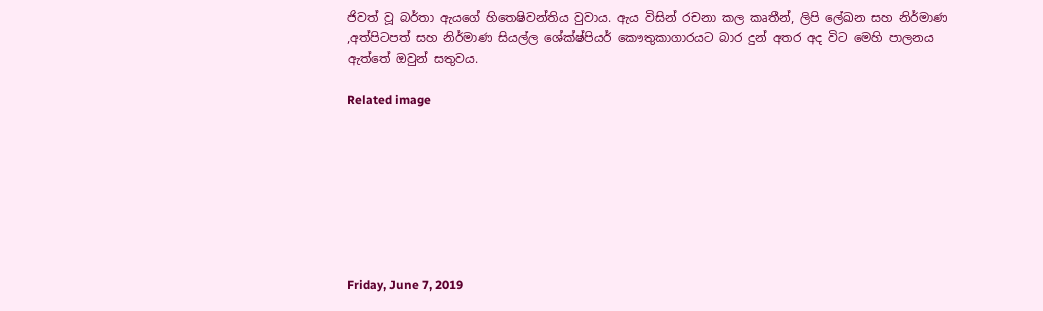ජිවත් වූ බර්තා ඇයගේ හිතෙෂිවන්තිය වුවාය. ඇය විසින් රචනා කල කෘතීන්, ලිපි ලේඛන සහ නිර්මාණ ,අත්පිටපත් සහ නිර්මාණ සියල්ල ශේක්ෂ්පියර් කෞතුකාගාරයට බාර දුන් අතර අද විට මෙහි පාලනය ඇත්තේ ඔවුන් සතුවය.

Related image








Friday, June 7, 2019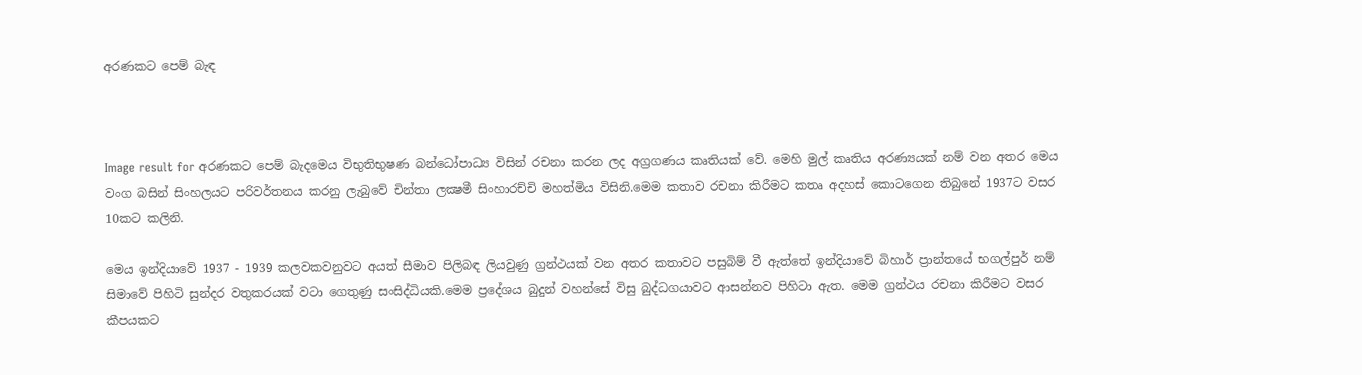අරණකට පෙම් බැඳ



Image result for අරණකට පෙම් බැදමෙය විභුතිභුෂණ බන්ධෝපාධ්‍ය විසින් රචනා කරන ලද අග්‍රගණය කෘතියක් වේ. මෙහි මුල් කෘතිය අරණ්‍යයක් නම් වන අතර මෙය වංග බසින් සිංහලයට පරිවර්තනය කරනු ලැබුවේ චින්තා ලක්‍ෂමී සිංහාරච්චි මහත්මිය විසිනි.මෙම කතාව රචනා කිරීමට කතෘ අදහස් කොටගෙන තිබුනේ 1937ට වසර 10කට කලිනි.

මෙය ඉන්දියාවේ 1937 - 1939 කලවකවනුවට අයත් සීමාව පිලිබඳ ලියවුණු ග්‍රන්ථයක් වන අතර කතාවට පසුබිම් වී ඇත්තේ ඉන්දියාවේ බිහාර් ප්‍රාන්තයේ භගල්පුර් නම් සිමාවේ පිහිටි සුන්දර වතුකරයක් වටා ගෙතුණු සංසිද්ධියකි.මෙම ප්‍රදේශය බුදුන් වහන්සේ විසු බුද්ධගයාවට ආසන්නව පිහිටා ඇත. මෙම ග්‍රන්ථය රචනා කිරීමට වසර කීපයකට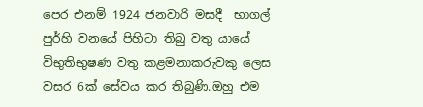පෙර එනම් 1924 ජනවාරි මසදී  භාගල් පුර්හි වනයේ පිහිටා තිබු වතු යායේ විභුතිභුෂණ වතු කළමනාකරුවකු ලෙස වසර 6ක් සේවය කර තිබුණි.ඔහු එම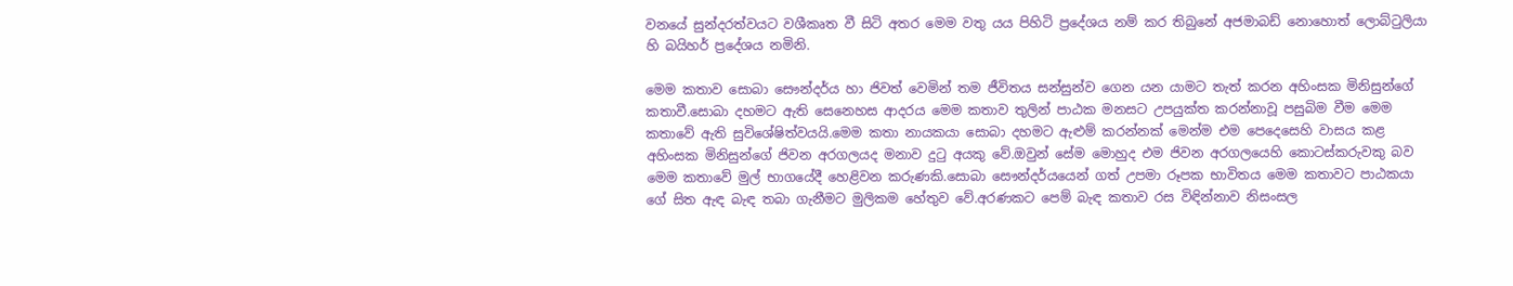වනයේ සුන්දරත්වයට වශීකෘත වී සිටි අතර මෙම වතු යය පිහිටි ප්‍රදේශය නම් කර තිබුනේ අජමාබඩ් නොහොත් ලොබ්ටුලියා හි බයිහර් ප්‍රදේශය නමිනි.

මෙම කතාව සොබා සෞන්දර්ය හා ජිවත් වෙමින් තම ජීවිතය සන්සුන්ව ගෙන යන යාමට තැත් කරන අහිංසක මිනිසුන්ගේ කතාවී.සොබා දහමට ඇති සෙනෙහස ආදරය මෙම කතාව තුලින් පාඨක මනසට උපයුක්ත කරන්නාවූ පසුබිම වීම මෙම කතාවේ ඇති සුවිශේෂිත්වයයි.මෙම කතා නායකයා සොබා දහමට ඇළුම් කරන්නක් මෙන්ම එම පෙදෙසෙහි වාසය කළ අහිංසක මිනිසුන්ගේ ජිවන අරගලයද මනාව දුටු අයකු වේ.ඔවුන් සේම මොහුද එම ජිවන අරගලයෙහි කොටස්කරුවකු බව මෙම කතාවේ මුල් භාගයේදී හෙළිවන කරුණකි.සොබා සෞන්දර්යයෙන් ගත් උපමා රූපක භාවිතය මෙම කතාවට පාඨකයා ගේ සිත ඇඳ බැඳ තබා ගැනීමට මුලිකම හේතුව වේ.අරණකට පෙම් බැඳ කතාව රස විඳින්නාව නිසංසල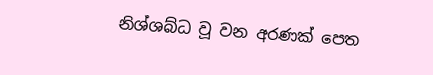නිශ්ශබ්ධ වූ වන අරණක් පෙත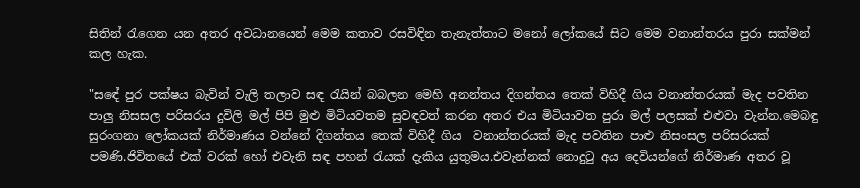සිතින් රැගෙන යන අතර අවධානයෙන් මෙම කතාව රසවිඳින තැනැත්තාට මනෝ ලෝකයේ සිට මෙම වනාන්තරය පුරා සක්මන් කල හැක.

"සඳේ පුර පක්ෂය බැවින් වැලි තලාව සඳ රැයින් බබලන මෙහි අනන්තය දිගන්තය තෙක් විහිදී ගිය වනාන්තරයක් මැද පවතින පාලු නිසසල පරිසරය දුවිලි මල් පිපි මුළු මිටියවතම සුවඳවත් කරන අතර එය මිටියාවත පුරා මල් පලසක් එළුවා වැන්න.මෙබඳු සුරංගනා ලෝකයක් නිර්මාණය වන්නේ දිගන්තය තෙක් විහිදී ගිය  වනාන්තරයක් මැද පවතින පාළු නිසංසල පරිසරයක් පමණි.ජිවිතයේ එක් වරක් හෝ එවැනි සඳ පහන් රැයක් දැකිය යුතුමය.එවැන්නක් නොදුටු අය දෙවියන්ගේ නිර්මාණ අතර වූ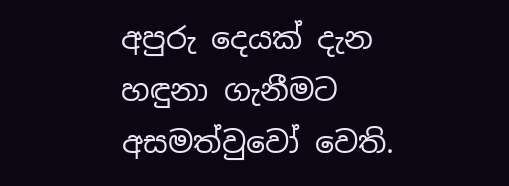අපුරු දෙයක් දැන හඳුනා ගැනීමට අසමත්වුවෝ වෙති.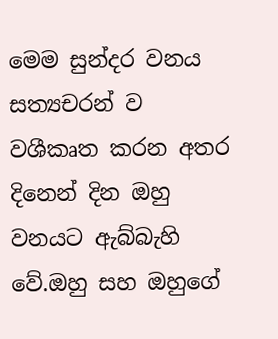මෙම සුන්දර වනය සත්‍යචරන් ව වශීකෘත කරන අතර දිනෙන් දින ඔහු වනයට ඇබ්බැහි වේ.ඔහු සහ ඔහුගේ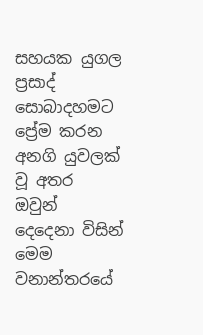සහයක යුගල ප්‍රසාද් සොබාදහමට ප්‍රේම කරන අනගි යුවලක් වූ අතර ඔවුන් දෙදෙනා විසින් මෙම වනාන්තරයේ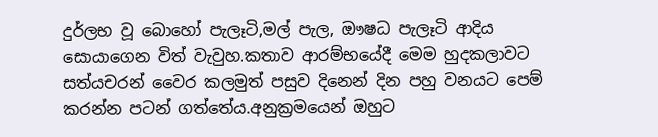දුර්ලභ වූ බොහෝ පැලෑටි,මල් පැල, ඖෂධ පැලෑටි ආදිය  සොයාගෙන විත් වැවුහ.කතාව ආරම්භයේදී මෙම හුදකලාවට සත්යචරන් වෛර කලමුත් පසුව දිනෙන් දින පහු වනයට පෙම් කරන්න පටන් ගත්තේය.අනුක්‍රමයෙන් ඔහුට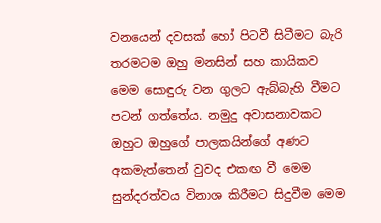වනයෙන් දවසක් හෝ පිටවී සිටීමට බැරි තරමටම ඔහු මනසින් සහ කායිකව මෙම සොඳුරු වන ගුලට ඇබ්බැහි වීමට පටන් ගත්තේය. නමුදු අවාසනාවකට ඔහුට ඔහුගේ පාලකයින්ගේ අණට අකමැත්තෙන් වුවද එකඟ වී මෙම සුන්දරත්වය විනාශ කිරීමට සිදුවීම මෙම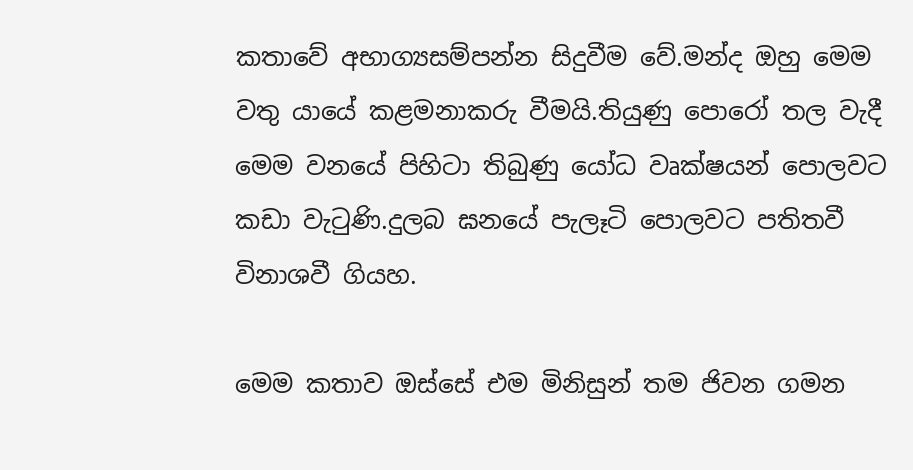කතාවේ අභාග්‍යසම්පන්න සිදුවීම වේ.මන්ද ඔහු මෙම වතු යායේ කළමනාකරු වීමයි.තියුණු පොරෝ තල වැදී මෙම වනයේ පිහිටා තිබුණු යෝධ වෘක්ෂයන් පොලවට කඩා වැටුණි.දුලබ ඝනයේ පැලෑටි පොලවට පතිතවී විනාශවී ගියහ.

මෙම කතාව ඔස්සේ එම මිනිසුන් තම ජිවන ගමන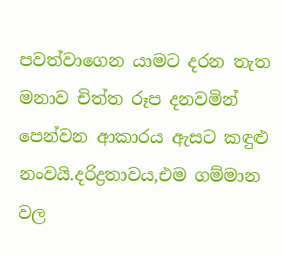පවත්වාගෙන යාමට දරන තැත මනාව චිත්ත රූප දනවමින් පෙන්වන ආකාරය ඇසට කඳුළු නංවයි.දරිද්‍රතාවය,එම ගම්මාන වල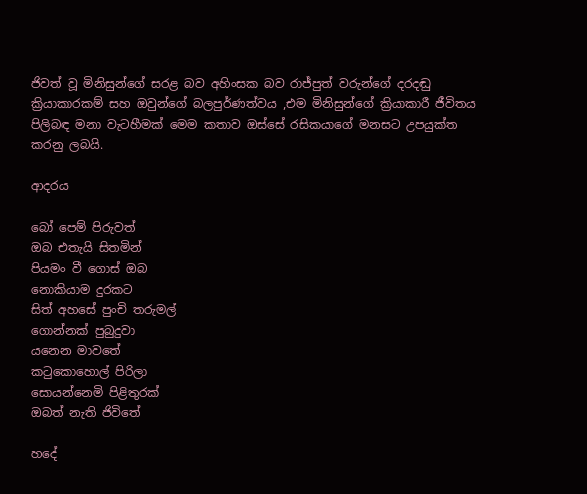ජිවත් වූ මිනිසුන්ගේ සරළ බව අහිංසක බව රාජ්පුත් වරුන්ගේ දරදඬු ක්‍රියාකාරකම් සහ ඔවුන්ගේ බලපුර්ණත්වය ,එම මිනිසුන්ගේ ක්‍රියාකාරී ජීවිතය පිලිබඳ මනා වැටහීමක් මෙම කතාව ඔස්සේ රසිකයාගේ මනසට උපයුක්ත කරනු ලබයි.

ආදරය

බෝ පෙම් පිරුවත්
ඔබ එතැයි සිතමින්
පියමං වී ගොස් ඔබ
නොකියාම දුරකට
සිත් අහසේ පුංචි තරුමල්
ගොන්නක් පුබුදුවා
යනෙන මාවතේ
කටුකොහොල් පිරිලා
සොයන්නෙමි පිළිතුරක්
ඔබත් නැති ජිවිතේ

හදේ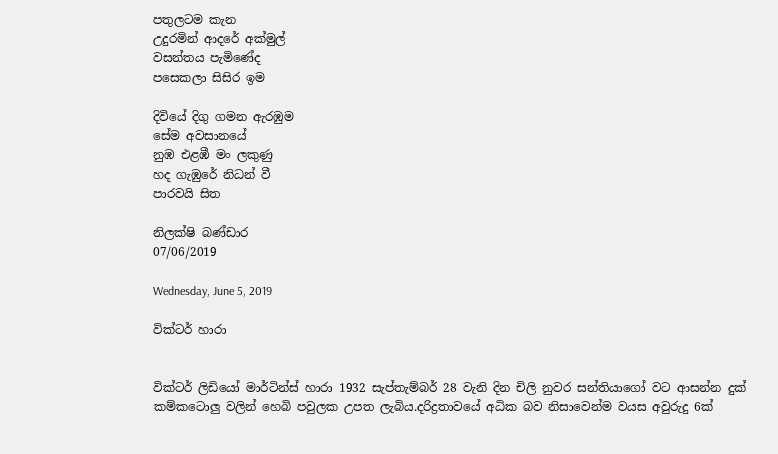පතුලටම කැන
උදුරමින් ආදරේ අක්මුල්
වසන්තය පැමිණේද
පසෙකලා සිසිර ඉම

දිවියේ දිගු ගමන ඇරඹුම
සේම අවසානයේ
නුඹ එළඹී මං ලකුණු
හද ගැඹුරේ නිධන් වී
පාරවයි සිත

නිලක්ෂි බණ්ඩාර
07/06/2019

Wednesday, June 5, 2019

වික්ටර් හාරා


වික්ටර් ලිඩියෝ මාර්ටින්ස් හාරා 1932 සැප්තැම්බර් 28 වැනි දින චිලි නුවර සන්තියාගෝ වට ආසන්න දුක් කම්කටොලු වලින් හෙබි පවුලක උපත ලැබිය.දරිද්‍රතාවයේ අධික බව නිසාවෙන්ම වයස අවුරුදු 6ක්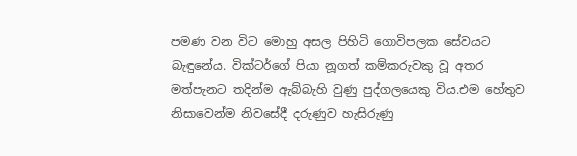පමණ වන විට මොහු අසල පිහිටි ගොවිපලක සේවයට බැඳුනේය. වික්ටර්ගේ පියා නූගත් කම්කරුවකු වූ අතර මත්පැනට තදින්ම ඇබ්බැහි වුණු පුද්ගලයෙකු විය.එම හේතුව නිසාවෙන්ම නිවසේදී දරුණුව හැසිරුණු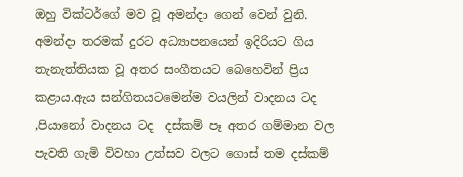ඔහු වික්ටර්ගේ මව වූ අමන්දා ගෙන් වෙන් වුනි. අමන්දා තරමක් දුරට අධ්‍යාපනයෙන් ඉදිරියට ගිය තැනැත්තියක වූ අතර සංගීතයට බෙහෙවින් ප්‍රිය කළාය.ඇය සන්ගිතයටමෙන්ම වයලින් වාදනය ටද ,පියානෝ වාදනය ටද  දස්කම් පෑ අතර ගම්මාන වල පැවති ගැමි විවහා උත්සව වලට ගොස් තම දස්කම්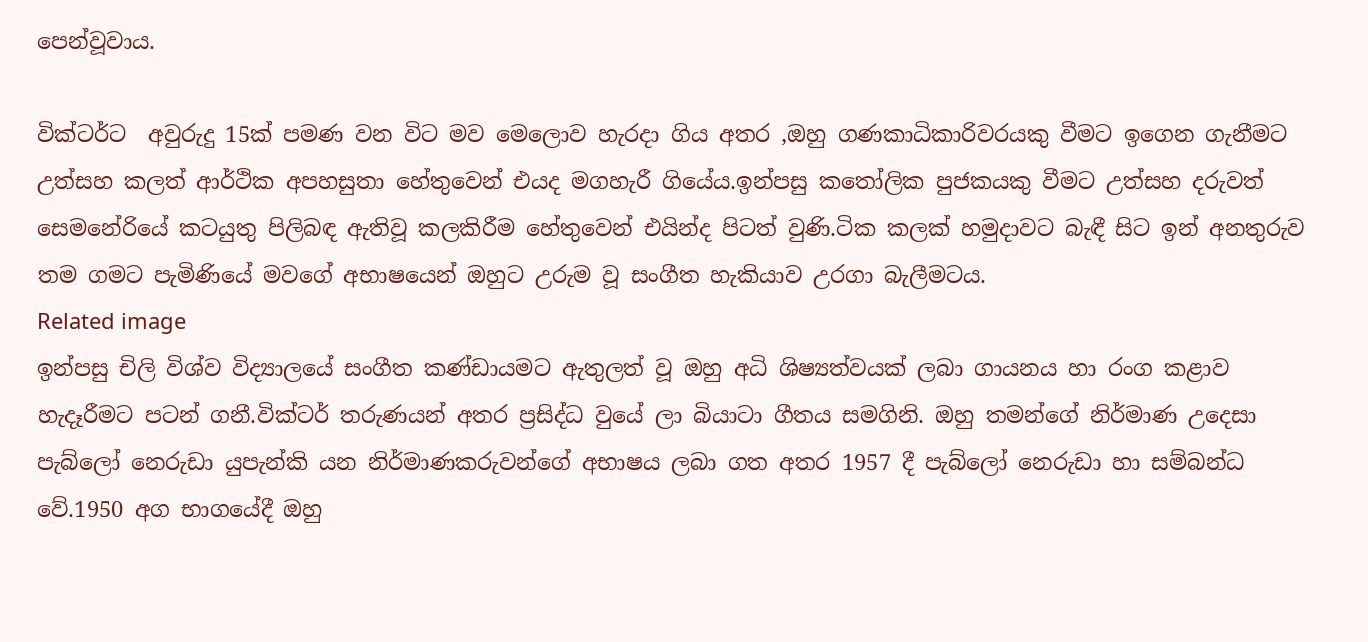පෙන්වූවාය.

වික්ටර්ට  අවුරුදු 15ක් පමණ වන විට මව මෙලොව හැරදා ගිය අතර ,ඔහු ගණකාධිකාරිවරයකු වීමට ඉගෙන ගැනීමට උත්සහ කලත් ආර්ථික අපහසුතා හේතුවෙන් එයද මගහැරී ගියේය.ඉන්පසු කතෝලික පුජකයකු වීමට උත්සහ දරුවත් සෙමනේරියේ කටයුතු පිලිබඳ ඇතිවූ කලකිරීම හේතුවෙන් එයින්ද පිටත් වුණි.ටික කලක් හමුදාවට බැඳී සිට ඉන් අනතුරුව තම ගමට පැමිණියේ මවගේ අභාෂයෙන් ඔහුට උරුම වූ සංගීත හැකියාව උරගා බැලීමටය.
Related image
ඉන්පසු චිලි විශ්ව විද්‍යාලයේ සංගීත කණ්ඩායමට ඇතුලත් වූ ඔහු අධි ශිෂ්‍යත්වයක් ලබා ගායනය හා රංග කළාව හැදෑරීමට පටන් ගනී.වික්ටර් තරුණයන් අතර ප්‍රසිද්ධ වුයේ ලා බියාටා ගීතය සමගිනි. ඔහු තමන්ගේ නිර්මාණ උදෙසා පැබ්ලෝ නෙරුඩා යුපැන්කි යන නිර්මාණකරුවන්ගේ අභාෂය ලබා ගත අතර 1957 දී පැබ්ලෝ නෙරුඩා හා සම්බන්ධ වේ.1950 අග භාගයේදී ඔහු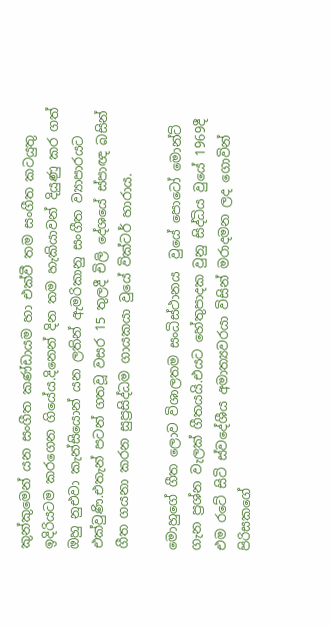කුන්කුමෙන් යන සංගීත කණ්ඩායම හා එක්වී තම සංගීත කටයුතු ඉදිරියටම කරගෙන ගියේය.දිනෙන් දින තම හැකියාවන් දියුණු කර ගත් ඔහු නුඑවා කැන්සියොන් යන ලතින් ඇමරිකානු සංගීත ව්‍යාපාරයට එක්වුණි.එතැන් පටන් ගතවූ වසර 15 තුලදී චිලි දේශයේ ස්පාඥ බසින් ගීත ගයනා කරන සුප්‍රසිද්ධම ගායකයා වුයේ වික්ටර් හාරාය.

මොහුගේ ගීත ලොව විශාලතම සංධිස්ථානය  වුයේ පොටෝ මොන්ට් ගැන ප්‍රශ්න වැලක් ගීතයයි.එයට හේතුපාදක වුනු සිද්ධිය වුයේ 1969දී එම රටේ සිටි ස්වදේශීය අමාත්‍යවරයා විසින් මරාදමන ලද ගොවින් පිරිසකගේ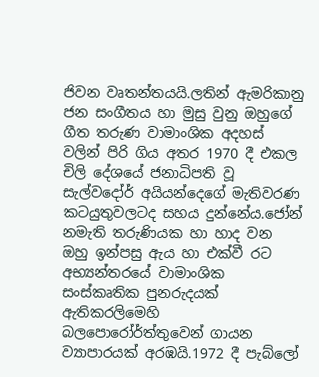ජිවන වෘතන්තයයි.ලතින් ඇමරිකානු ජන සංගීතය හා මුසු වුනු ඔහුගේ ගීත තරුණ වාමාංශික අදහස් වලින් පිරි ගිය අතර 1970 දී එකල චිලි දේශයේ ජනාධිපති වූ සැල්වදෝර් අයියන්දෙගේ මැතිවරණ කටයුතුවලටද සහය දුන්නේය.ජෝන් නමැති තරුණියක හා හාද වන ඔහු ඉන්පසු ඇය හා එක්වී රට අභ්‍යන්තරයේ වාමාංශික සංස්කෘතික පුනරුදයක් ඇතිකරලිමෙහි බලපොරෝර්ත්තුවෙන් ගායන ව්‍යාපාරයක් අරඹයි.1972 දී පැබ්ලෝ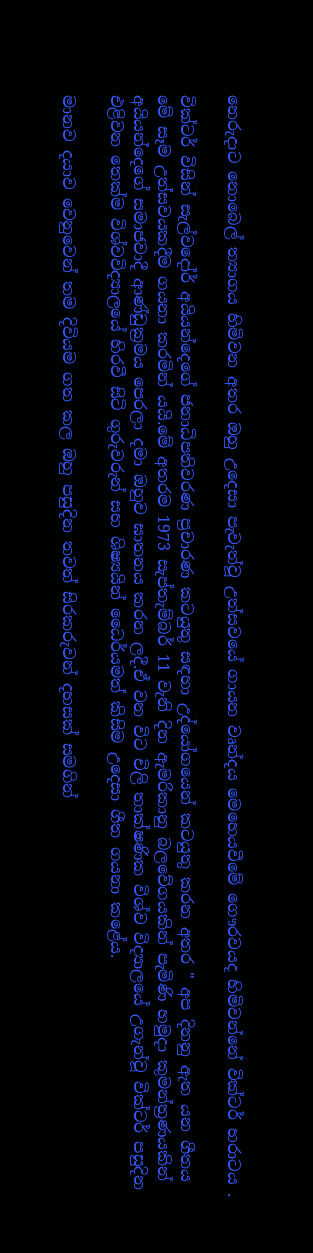නෙරුදාට නොබෙල් ත්‍යාගය හිමිවන අතර ඔහු උදෙසා පැවැත්වූ උත්සවයේ ගායන වෘන්දය මෙහෙයවීමේ ගෞරවයද හිමිවන්නේ වික්ටර් හරාටය .

වික්ටර් විසින් සැල්වදෝර් අයියන්දෙගේ ජනාධිපතිවරණ ප්‍රචාරණ කටයුතු සඳහා උද්යෝගයෙන් කටයුතු කරන අතර " අප දිනනු ඇත යන ගීතය මේ සෑම උත්සවයකදීම ගයනා කරමින් යයි.මේ අතරම 1973 සැප්තැම්බර් 11 වැනි දින ඇමරිකානු බලවේගයකින් පැමිණි හමුදා කුමන්ත්‍රණයකින් අයියන්දෙගේ සමාජවාදී ආණ්ඩුක්‍රමය පෙරලා දමා ඔහුව ඝාතනය කරන ලදී.ඒ වන විට චිලි තාක්ෂණික විශ්ව විද්‍යාලයේ උගැන්වූ වික්ටර් පසුදින එළිවන තෙක්ම විශ්වවිද්‍යාලයේ හිරවී සිටි ගුරුවරුන් සහ ශිෂ්‍යයින් ධෛර්යමත් කිසිම උදෙසා ගීත ගයනා කළේය.

මානව දයාව වෙනුවෙන් තම දිවියම ගත කල ඔහු පසුදින තවත් සිරකරුවන් දහසක් සමගින්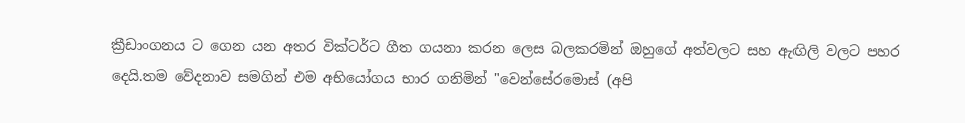ක්‍රීඩාංගනය ට ගෙන යන අතර වික්ටර්ට ගීත ගයනා කරන ලෙස බලකරමින් ඔහුගේ අත්වලට සහ ඇඟිලි වලට පහර දෙයි.තම වේදනාව සමගින් එම අභියෝගය භාර ගනිමින් "වෙන්සේරමොස් (අපි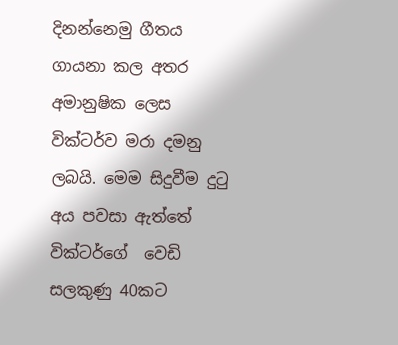දිනන්නෙමු ගීතය ගායනා කල අතර අමානුෂික ලෙස වික්ටර්ව මරා දමනු ලබයි. මෙම සිදුවීම දුටු අය පවසා ඇත්තේ වික්ටර්ගේ  වෙඩි සලකුණු 40කට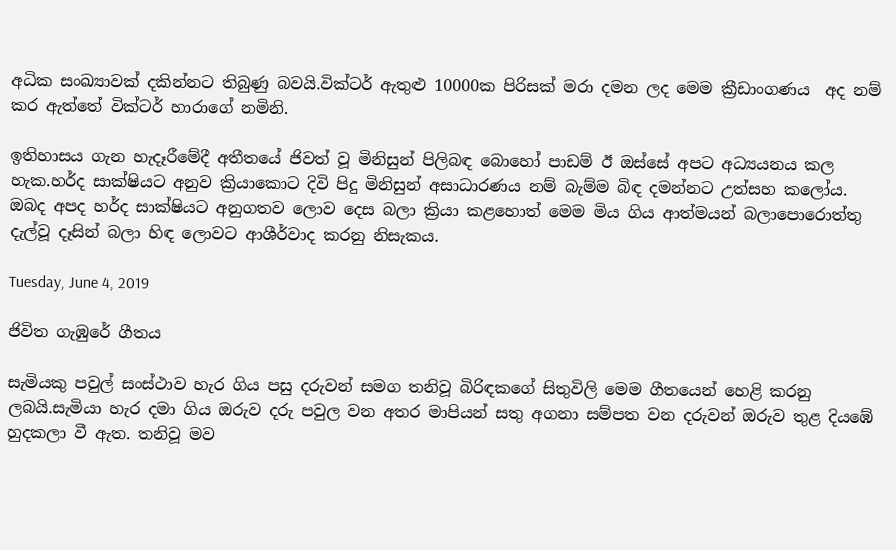අධික සංඛ්‍යාවක් දකින්නට තිබුණු බවයි.වික්ටර් ඇතුළු 10000ක පිරිසක් මරා දමන ලද මෙම ක්‍රීඩාංගණය  අද නම් කර ඇත්තේ වික්ටර් හාරාගේ නමිනි.

ඉතිහාසය ගැන හැදෑරීමේදී අතීතයේ ජිවත් වූ මිනිසුන් පිලිබඳ බොහෝ පාඩම් ඊ ඔස්සේ අපට අධ්‍යයනය කල හැක.හර්ද සාක්ෂියට අනුව ක්‍රියාකොට දිවි පිදු මිනිසුන් අසාධාරණය නම් බැම්ම බිඳ දමන්නට උත්සහ කලෝය. ඔබද අපද හර්ද සාක්ෂියට අනුගතව ලොව දෙස බලා ක්‍රියා කළහොත් මෙම මිය ගිය ආත්මයන් බලාපොරොත්තු දැල්වූ දෑසින් බලා හිඳ ලොවට ආශීර්වාද කරනු නිසැකය.

Tuesday, June 4, 2019

ජිවිත ගැඹුරේ ගීතය

සැමියකු පවුල් සංස්ථාව හැර ගිය පසු දරුවන් සමග තනිවූ බිරිඳකගේ සිතුවිලි මෙම ගීතයෙන් හෙළි කරනු ලබයි.සැමියා හැර දමා ගිය ඔරුව දරු පවුල වන අතර මාපියන් සතු අගනා සම්පත වන දරුවන් ඔරුව තුළ දියඹේ හුදකලා වී ඇත. තනිවූ මව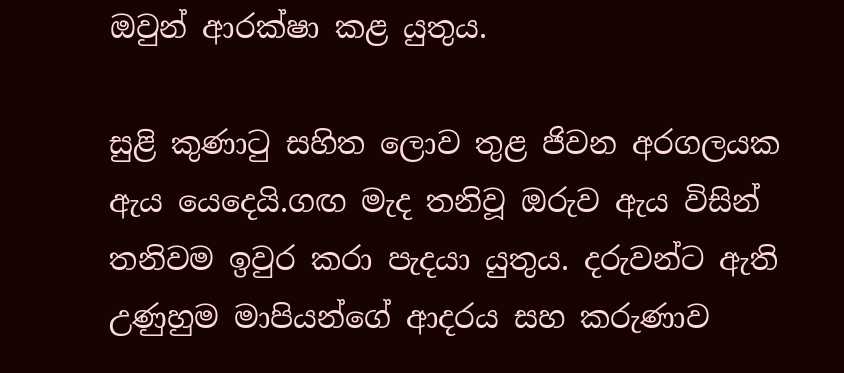ඔවුන් ආරක්ෂා කළ යුතුය.

සුළි කුණාටු සහිත ලොව තුළ ජිවන අරගලයක ඇය යෙදෙයි.ගඟ මැද තනිවූ ඔරුව ඇය විසින් තනිවම ඉවුර කරා පැදයා යුතුය. දරුවන්ට ඇති උණුහුම මාපියන්ගේ ආදරය සහ කරුණාව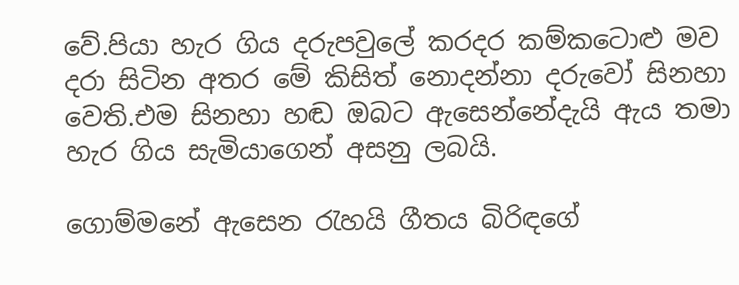වේ.පියා හැර ගිය දරුපවුලේ කරදර කම්කටොළු මව දරා සිටින අතර මේ කිසිත් නොදන්නා දරුවෝ සිනහා වෙති.එම සිනහා හඬ ඔබට ඇසෙන්නේදැයි ඇය තමා හැර ගිය සැමියාගෙන් අසනු ලබයි.

ගොම්මනේ ඇසෙන රැහයි ගීතය බිරිඳගේ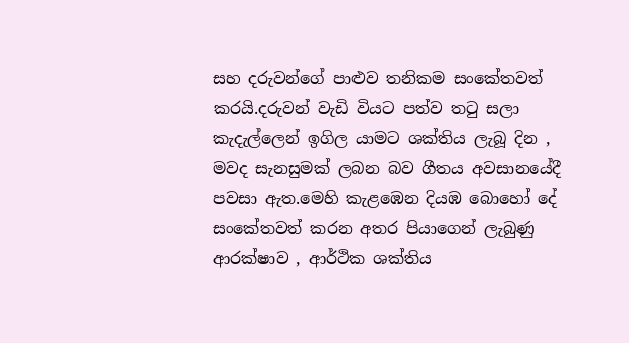සහ දරුවන්ගේ පාළුව තනිකම සංකේතවත් කරයි.දරුවන් වැඩි වියට පත්ව තටු සලා කැදැල්ලෙන් ඉගිල යාමට ශක්තිය ලැබූ දින , මවද සැනසුමක් ලබන බව ගීතය අවසානයේදී පවසා ඇත.මෙහි කැළඹෙන දියඹ බොහෝ දේ සංකේතවත් කරන අතර පියාගෙන් ලැබුණු ආරක්ෂාව , ආර්ථික ශක්තිය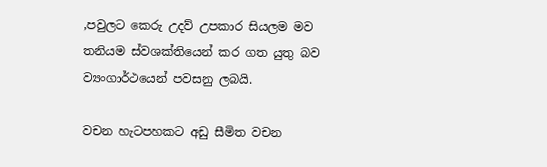,පවුලට කෙරු උදව් උපකාර සියලම මව තනියම ස්වශක්තියෙන් කර ගත යුතු බව ව්‍යංගාර්ථයෙන් පවසනු ලබයි.

වචන හැටපහකට අඩු සීමිත වචන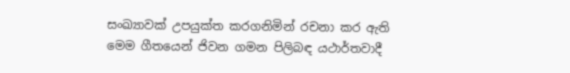සංඛ්‍යාවක් උපයුක්ත කරගනිමින් රචනා කර ඇති මෙම ගීතයෙන් ජිවන ගමන පිලිබඳ යථාර්තවාදී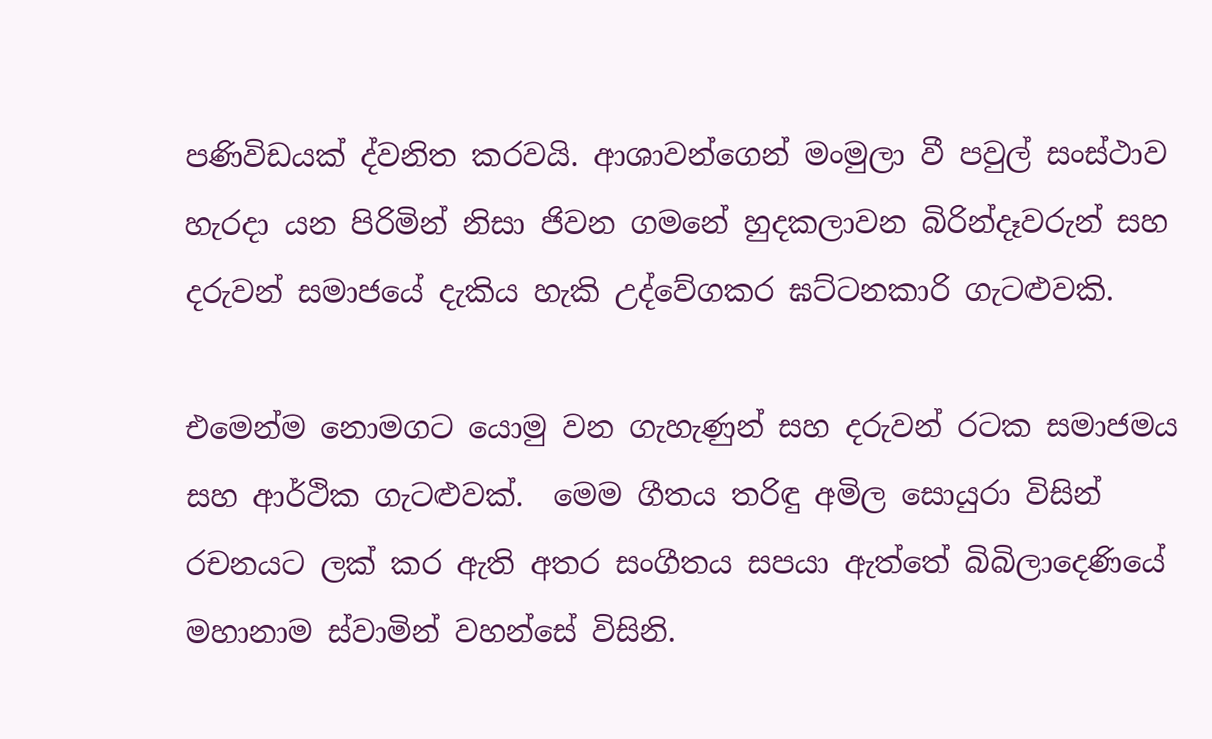පණිවිඩයක් ද්වනිත කරවයි. ආශාවන්ගෙන් මංමුලා වී පවුල් සංස්ථාව හැරදා යන පිරිමින් නිසා ජිවන ගමනේ හුදකලාවන බිරින්දෑවරුන් සහ දරුවන් සමාජයේ දැකිය හැකි උද්වේගකර ඝට්ටනකාරි ගැටළුවකි.

එමෙන්ම නොමගට යොමු වන ගැහැණුන් සහ දරුවන් රටක සමාජමය සහ ආර්ථික ගැටළුවක්.  මෙම ගීතය තරිඳු අමිල සොයුරා විසින් රචනයට ලක් කර ඇති අතර සංගීතය සපයා ඇත්තේ බිබිලාදෙණියේ මහානාම ස්වාමින් වහන්සේ විසිනි.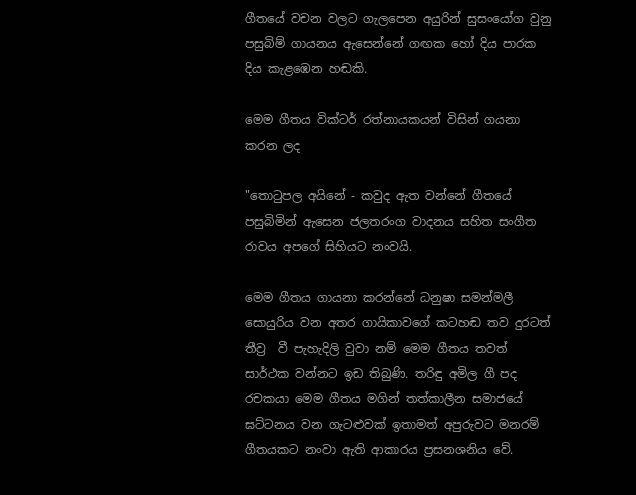ගීතයේ වචන වලට ගැලපෙන අයුරින් සුසංයෝග වුනු පසුබිම් ගායනය ඇසෙන්නේ ගඟක හෝ දිය පාරක දිය කැළඹෙන හඬකි.

මෙම ගීතය වික්ටර් රත්නායකයන් විසින් ගයනා කරන ලද

"තොටුපල අයිනේ - කවුද ඇත වන්නේ ගීතයේ පසුබිමින් ඇසෙන ජලතරංග වාදනය සහිත සංගීත රාවය අපගේ සිහියට නංවයි.

මෙම ගීතය ගායනා කරන්නේ ධනුෂා සමන්මලී සොයුරිය වන අතර ගායිකාවගේ කටහඬ තව දුරටත් තීව්‍ර  වී පැහැදිලි වුවා නම් මෙම ගීතය තවත් සාර්ථක වන්නට ඉඩ තිබුණි. තරිඳු අමිල ගී පද රචකයා මෙම ගීතය මගින් තත්කාලීන සමාජයේ ඝට්ටනය වන ගැටළුවක් ඉතාමත් අපුරුවට මනරම් ගීතයකට නංවා ඇති ආකාරය ප්‍රසනශනිය වේ.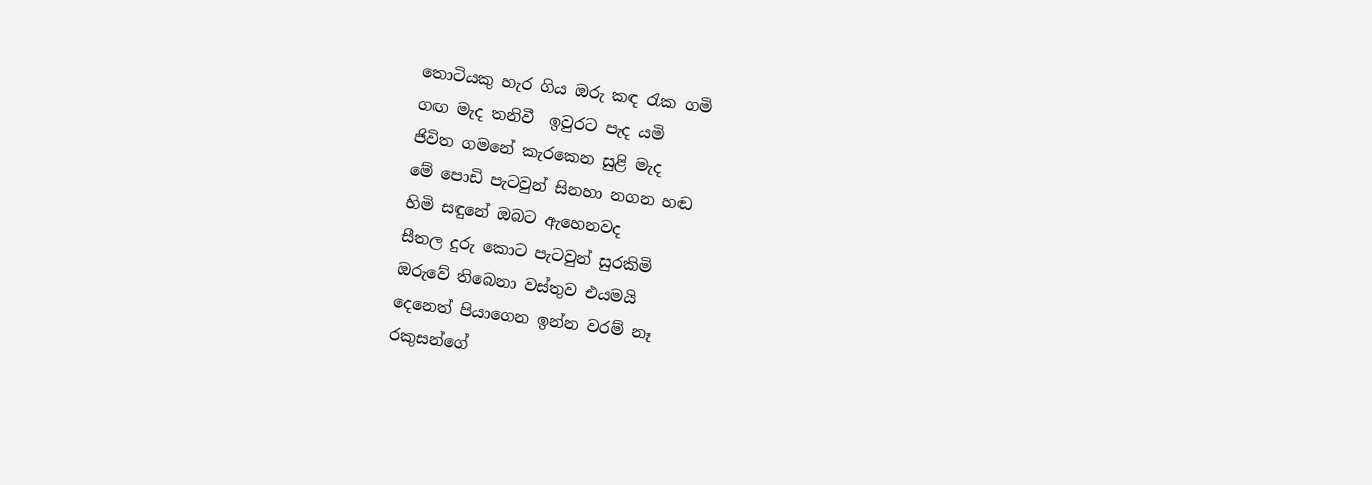තොටියකු හැර ගිය ඔරු කඳ රැක ගමි
ගඟ මැද තනිවී  ඉවුරට පැද යමි
ජිවිත ගමනේ කැරකෙන සුළි මැද
මේ පොඩි පැටවුන් සිනහා නගන හඬ
හිමි සඳුනේ ඔබට ඇහෙනවද
සීතල දුරු කොට පැටවුන් සුරකිමි
ඔරුවේ තිබෙනා වස්තුව එයමයි
දෙනෙත් පියාගෙන ඉන්න වරම් නෑ
රකුසන්ගේ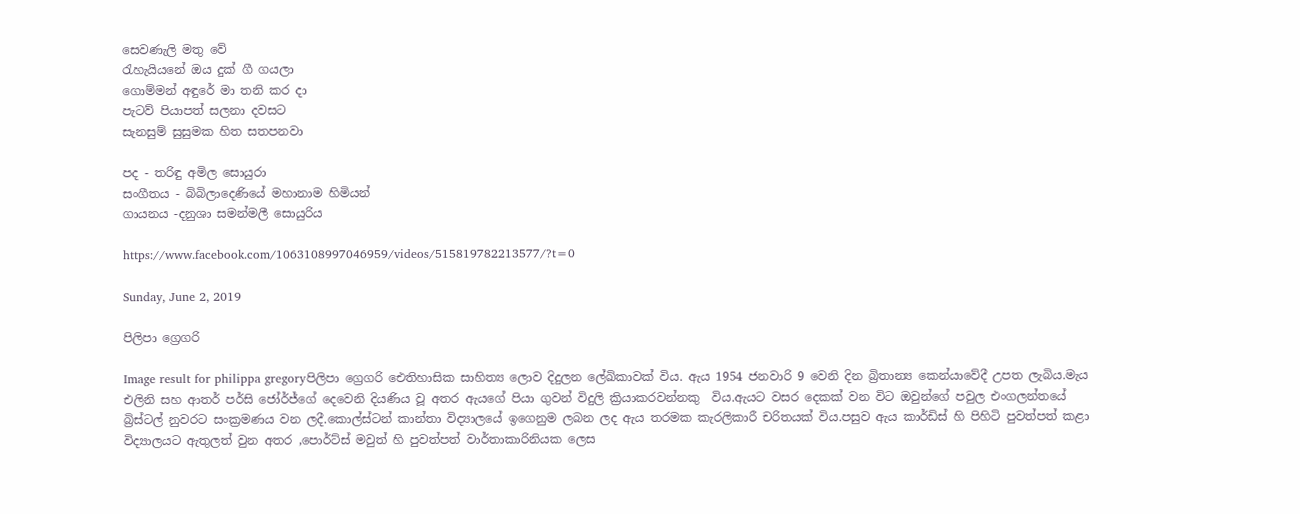සෙවණැලි මතු වේ
රැහැයියනේ ඔය දුක් ගී ගයලා
ගොම්මන් අඳුරේ මා තනි කර දා
පැටව් පියාපත් සලනා දවසට
සැනසුම් සුසුමක හිත සතපනවා

පද - තරිඳු අමිල සොයුරා
සංගීතය - බිබිලාදෙණියේ මහානාම හිමියන්
ගායනය -දනුශා සමන්මලී සොයුරිය

https://www.facebook.com/1063108997046959/videos/515819782213577/?t=0

Sunday, June 2, 2019

පිලිපා ග්‍රෙගරි

Image result for philippa gregoryපිලිපා ග්‍රෙගරි ඓතිහාසික සාහිත්‍ය ලොව දිදුලන ලේඛිකාවක් විය. ඇය 1954 ජනවාරි 9 වෙනි දින බ්‍රිතාන්‍ය කෙන්යාවේදී උපත ලැබිය.මැය එලිනි සහ ආතර් පර්සි ජෝර්ජ්ගේ දෙවෙනි දියණිය වූ අතර ඇයගේ පියා ගුවන් විදුලි ක්‍රියාකරවන්නකු  විය.ඇයට වසර දෙකක් වන විට ඔවුන්ගේ පවුල එංගලන්තයේ බ්‍රිස්ටල් නුවරට සංක්‍රමණය වන ලදී.කොල්ස්ටන් කාන්තා විද්‍යාලයේ ඉගෙනුම ලබන ලද ඇය තරමක කැරලිකාරී චරිතයක් විය.පසුව ඇය කාර්ඩිස් හි පිහිටි පුවත්පත් කළා විද්‍යාලයට ඇතුලත් වුන අතර ,පොර්ට්ස් මවුත් හි පුවත්පත් වාර්තාකාරිනියක ලෙස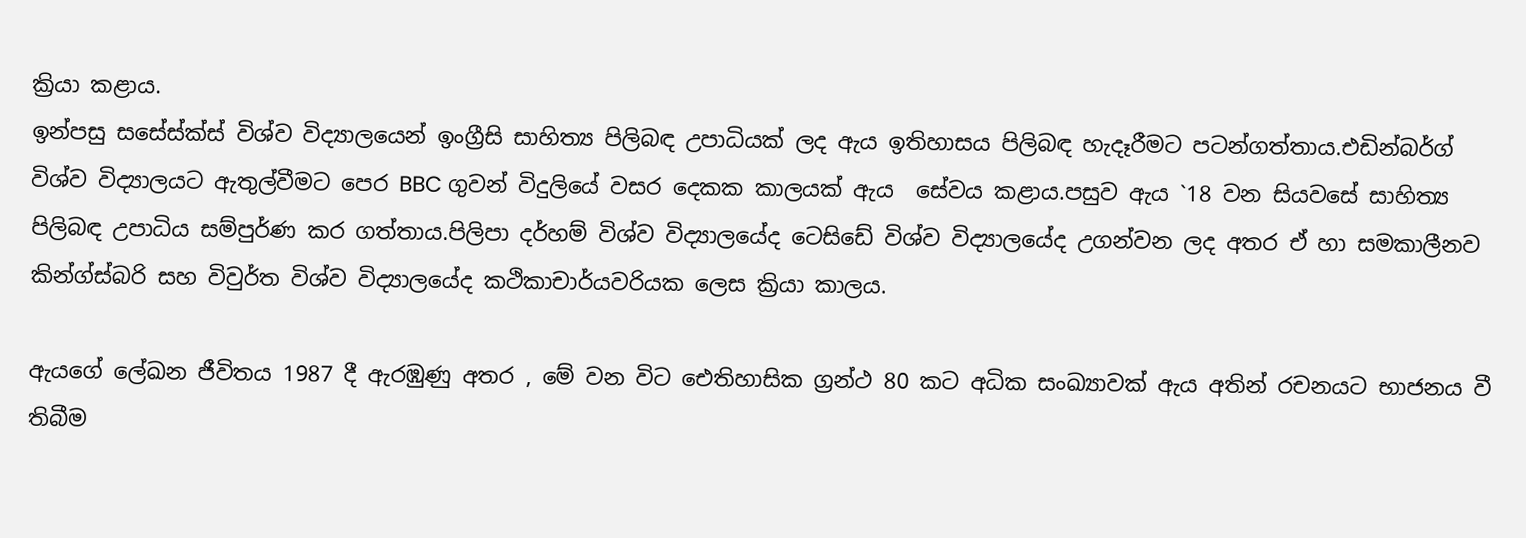ක්‍රියා කළාය.
ඉන්පසු සසේස්ක්ස් විශ්ව විද්‍යාලයෙන් ඉංග්‍රීසි සාහිත්‍ය පිලිබඳ උපාධියක් ලද ඇය ඉතිහාසය පිලිබඳ හැදෑරීමට පටන්ගත්තාය.එඩින්බර්ග් විශ්ව විද්‍යාලයට ඇතුල්වීමට පෙර BBC ගුවන් විදුලියේ වසර දෙකක කාලයක් ඇය  සේවය කළාය.පසුව ඇය `18 වන සියවසේ සාහිත්‍ය පිලිබඳ උපාධිය සම්පුර්ණ කර ගත්තාය.පිලිපා දර්හම් විශ්ව විද්‍යාලයේද ටෙසිඩේ විශ්ව විද්‍යාලයේද උගන්වන ලද අතර ඒ හා සමකාලීනව කින්ග්ස්බරි සහ විවුර්ත විශ්ව විද්‍යාලයේද කථිකාචාර්යවරියක ලෙස ක්‍රියා කාලය.

ඇයගේ ලේඛන ජීවිතය 1987 දී ඇරඹුණු අතර , මේ වන විට ඓතිහාසික ග්‍රන්ථ 80 කට අධික සංඛ්‍යාවක් ඇය අතින් රචනයට භාජනය වී තිබීම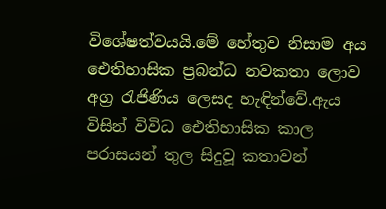විශේෂත්වයයි.මේ හේතුව නිසාම අය ඓතිහාසික ප්‍රබන්ධ නවකතා ලොව අග්‍ර රැජිණිය ලෙසද හැඳින්වේ.ඇය විසින් විවිධ ඓතිහාසික කාල පරාසයන් තුල සිදුවූ කතාවන්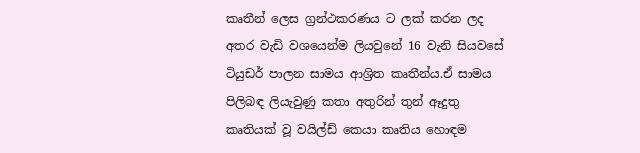කෘතීන් ලෙස ග්‍රන්ථකරණය ට ලක් කරන ලද අතර වැඩි වශයෙන්ම ලියවුනේ 16 වැනි සියවසේ ටියුඩර් පාලන සාමය ආශ්‍රිත කෘතීන්ය.ඒ සාමය පිලිබඳ ලියැවුණු කතා අතුරින් තුන් ඈදුතු කෘතියක් වූ වයිල්ඩ් කෙයා කෘතිය හොඳම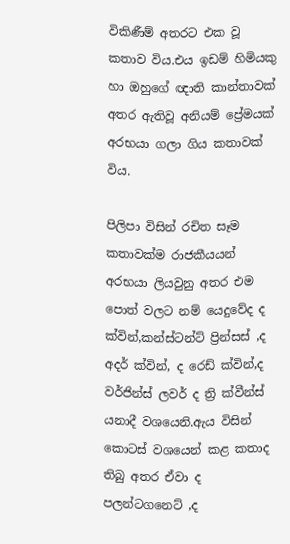විකිණීම් අතරට එක වූ කතාව විය.එය ඉඩම් හිමියකු හා ඔහුගේ ඥාති කාන්තාවක්  අතර ඇතිවූ අනියම් ප්‍රේමයක් අරභයා ගලා ගිය කතාවක් විය.

පිලිපා විසින් රචිත සෑම කතාවක්ම රාජකීයයන් අරභයා ලියවුනු අතර එම පොත් වලට නම් යෙදුවේද ද ක්වින්,කන්ස්ටන්ට් ප්‍රින්සස් ,ද අදර් ක්වින්, ද රෙඩ් ක්වින්,ද වර්ජින්ස් ලවර් ද ත්‍රි ක්වීන්ස් යනාදී වශයෙනි.ඇය විසින් කොටස් වශයෙන් කළ කතාද තිබු අතර ඒවා ද පලන්ටගනෙට් ,ද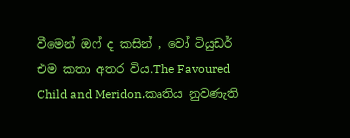වීමෙන් ඔෆ් ද කසින් , වෝ ටියුඩර් එම කතා අතර විය.The Favoured Child and Meridon.කෘතිය නුවණැති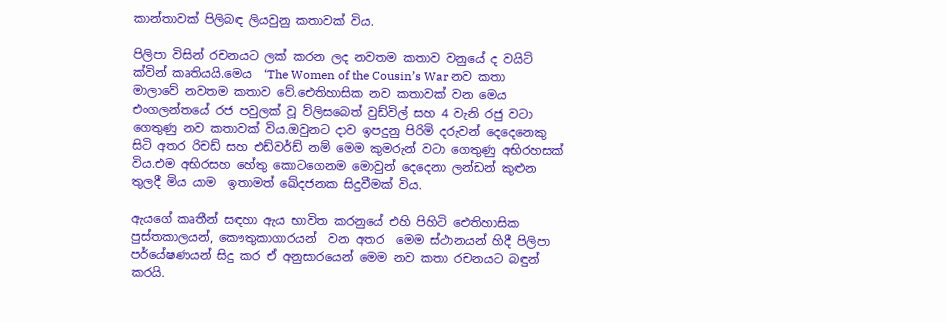කාන්තාවක් පිලිබඳ ලියවුනු කතාවක් විය.

පිලිපා විසින් රචනයට ලක් කරන ලද නවතම කතාව වනුයේ ද වයිට් ක්වින් කෘතියයි.මෙය  ‘The Women of the Cousin’s War නව කතා මාලාවේ නවතම කතාව වේ.ඓතිහාසික නව කතාවක් වන මෙය එංගලන්තයේ රජ පවුලක් වූ ව්ලිසබෙත් වුඩ්විල් සහ 4 වැනි රජු වටා ගෙතුණු නව කතාවක් විය.ඔවුනට දාව ඉපදුනු පිරිමි දරුවන් දෙදෙනෙකු සිටි අතර රිචඩ් සහ එඩ්වර්ඩ් නම් මෙම කුමරුන් වටා ගෙතුණු අභිරහසක් විය.එම අභිරසහ හේතු කොටගෙනම මොවුන් දෙදෙනා ලන්ඩන් කුළුන තුලදී මිය යාම  ඉතාමත් ඛේදජනක සිදුවීමක් විය.

ඇයගේ කෘතීන් සඳහා ඇය භාවිත කරනුයේ එහි පිහිටි ඓතිහාසික පුස්තකාලයන්, කෞතුකාගාරයන්  වන අතර  මෙම ස්ථානයන් හිදී පිලිපා පර්යේෂණයන් සිදු කර ඒ අනුසාරයෙන් මෙම නව කතා රචනයට බඳුන් කරයි.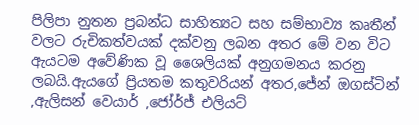පිලිපා නුතන ප්‍රබන්ධ සාහිත්‍යට සහ සම්භාව්‍ය කෘතීන් වලට රුචිකත්වයක් දක්වනු ලබන අතර මේ වන විට ඇයටම අවේණික වූ ශෛලියක් අනුගමනය කරනු ලබයි.ඇයගේ ප්‍රියතම කතුවරියන් අතර,ජේන් ඔගස්ටින් ,ඇලිසන් වෙයාර් ,ජෝර්ජ් එලියට්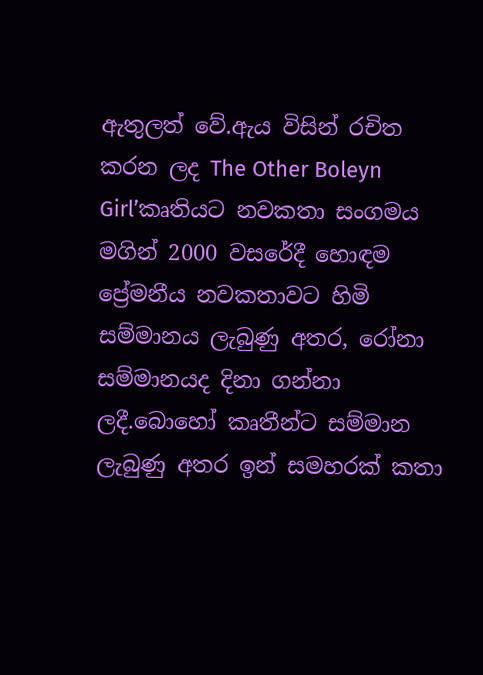ඇතුලත් වේ.ඇය විසින් රචිත කරන ලද The Other Boleyn Girl’කෘතියට නවකතා සංගමය මගින් 2000 වසරේදී හොඳම ප්‍රේමනීය නවකතාවට හිමි සම්මානය ලැබුණු අතර, රෝනා සම්මානයද දිනා ගන්නා ලදී.බොහෝ කෘතීන්ට සම්මාන ලැබුණු අතර ඉන් සමහරක් කතා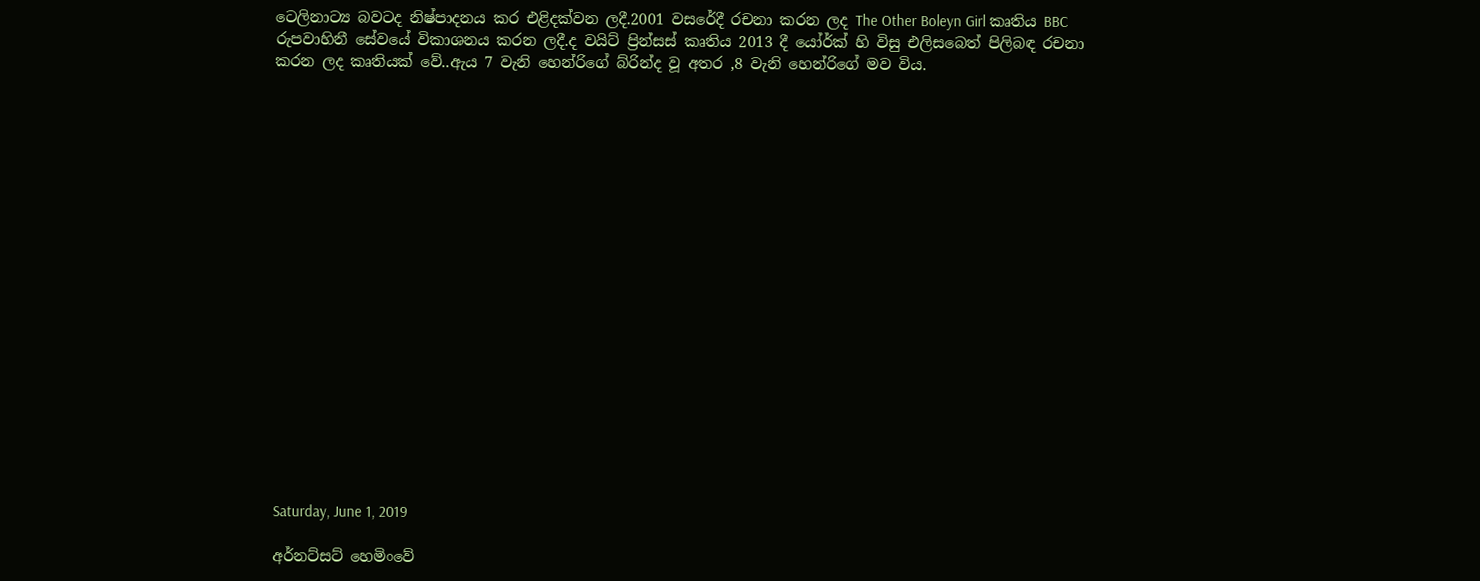ටෙලිනාට්‍ය බවටද නිෂ්පාදනය කර එළිදක්වන ලදී.2001 වසරේදී රචනා කරන ලද The Other Boleyn Girl කෘතිය BBC රුපවාහිනී සේවයේ විකාශනය කරන ලදී.ද වයිට් ප්‍රින්සස් කෘතිය 2013 දී යෝර්ක් හි විසු එලිසබෙත් පිලිබඳ රචනා කරන ලද කෘතියක් වේ..ඇය 7 වැනි හෙන්රිගේ බ්රින්ද වූ අතර ,8 වැනි හෙන්රිගේ මව විය.



















Saturday, June 1, 2019

අර්නට්සට් හෙමිංවේ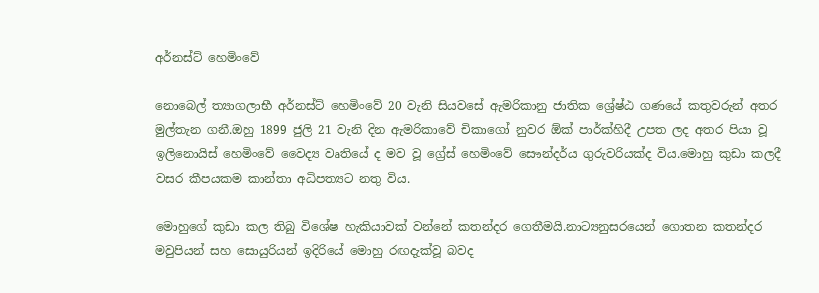අර්නස්ට් හෙමිංවේ

නොබෙල් ත්‍යාගලාභී අර්නස්ට් හෙමිංවේ 20 වැනි සියවසේ ඇමරිකානු ජාතික ශ්‍රේෂ්ඨ ගණයේ කතුවරුන් අතර මුල්තැන ගනී.ඔහු 1899 ජුලි 21 වැනි දින ඇමරිකාවේ චිකාගෝ නුවර ඕක් පාර්ක්හිදී උපත ලද අතර පියා වූ ඉලිනොයිස් හෙමිංවේ වෛද්‍ය වෘතියේ ද මව වූ ග්‍රේස් හෙමිංවේ සෞන්දර්ය ගුරුවරියක්ද විය.මොහු කුඩා කලදී වසර කීපයකම කාන්තා අධිපත්‍යට නතු විය.

මොහුගේ කුඩා කල තිබු විශේෂ හැකියාවක් වන්නේ කතන්දර ගෙතීමයි.නාට්‍යනුසරයෙන් ගොතන කතන්දර මවුපියන් සහ සොයුරියන් ඉදිරියේ මොහු රඟදැක්වූ බවද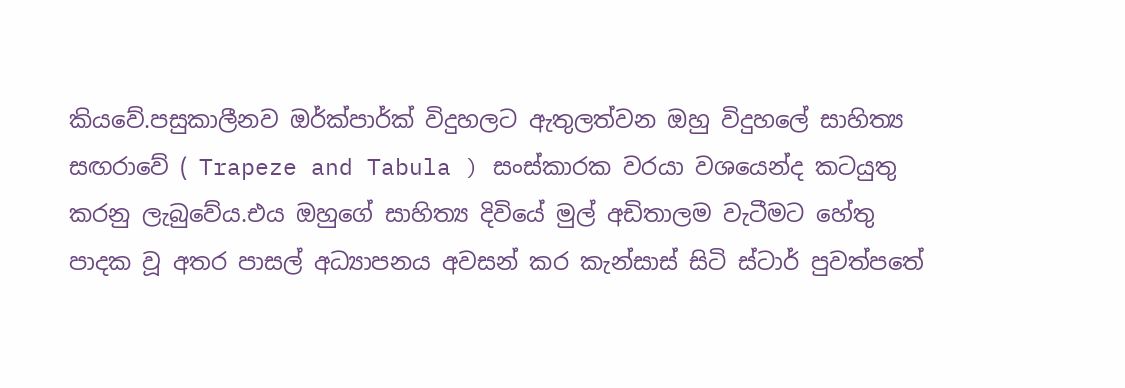කියවේ.පසුකාලීනව ඔර්ක්පාර්ක් විදුහලට ඇතුලත්වන ඔහු විදුහලේ සාහිත්‍ය සඟරාවේ ( Trapeze and Tabula ) සංස්කාරක වරයා වශයෙන්ද කටයුතු කරනු ලැබුවේය.එය ඔහුගේ සාහිත්‍ය දිවියේ මුල් අඩිතාලම වැටීමට හේතු පාදක වූ අතර පාසල් අධ්‍යාපනය අවසන් කර කැන්සාස් සිටි ස්ටාර් පුවත්පතේ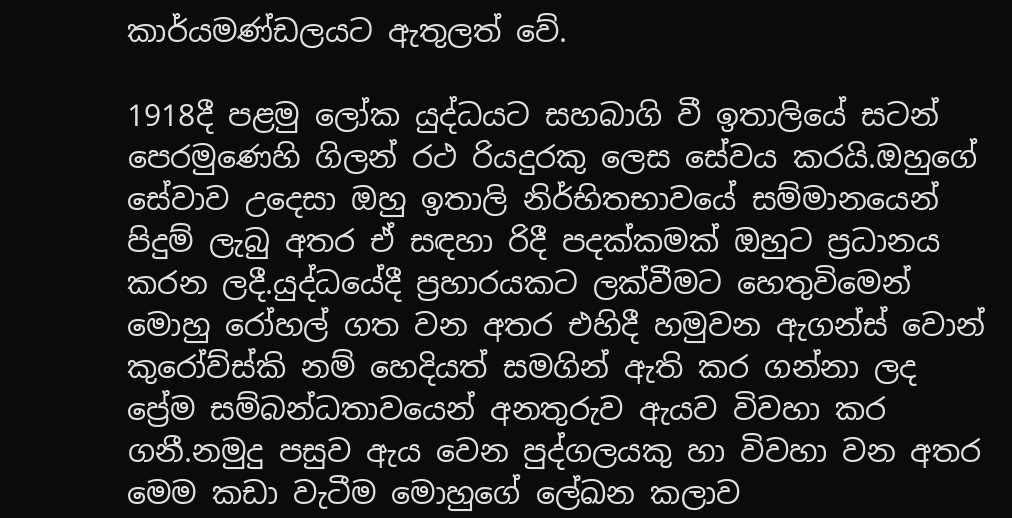කාර්යමණ්ඩලයට ඇතුලත් වේ.

1918දී පළමු ලෝක යුද්ධයට සහබාගි වී ඉතාලියේ සටන් පෙරමුණෙහි ගිලන් රථ රියදුරකු ලෙස සේවය කරයි.ඔහුගේ සේවාව උදෙසා ඔහු ඉතාලි නිර්භිතභාවයේ සම්මානයෙන් පිදුම් ලැබු අතර ඒ සඳහා රිදී පදක්කමක් ඔහුට ප්‍රධානය කරන ලදී.යුද්ධයේදී ප්‍රහාරයකට ලක්වීමට හෙතුවිමෙන් මොහු රෝහල් ගත වන අතර එහිදී හමුවන ඇගන්ස් වොන් කුරෝව්ස්කි නම් හෙදියත් සමගින් ඇති කර ගන්නා ලද ප්‍රේම සම්බන්ධතාවයෙන් අනතුරුව ඇයව විවහා කර ගනී.නමුදු පසුව ඇය වෙන පුද්ගලයකු හා විවහා වන අතර මෙම කඩා වැටීම මොහුගේ ලේඛන කලාව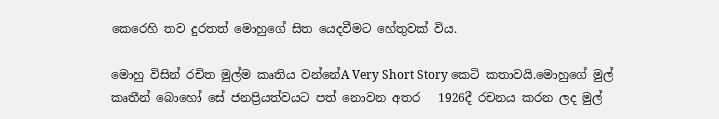කෙරෙහි තව දුරතත් මොහුගේ සිත යෙදවීමට හේතුවක් විය.

මොහු විසින් රචිත මුල්ම කෘතිය වන්නේA Very Short Story කෙටි කතාවයි.මොහුගේ මුල් කෘතීන් බොහෝ සේ ජනප්‍රියත්වයට පත් නොවන අතර   1926දී රචනය කරන ලද මුල්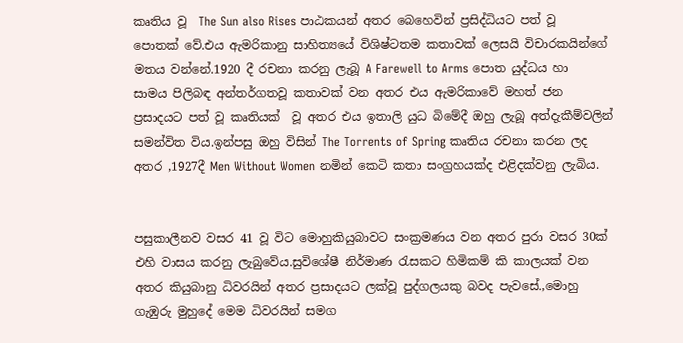කෘතිය වූ  The Sun also Rises පාඨකයන් අතර බෙහෙවින් ප්‍රසිද්ධියට පත් වූ පොතක් වේ.එය ඇමරිකානු සාහිත්‍යයේ විශිෂ්ටතම කතාවක් ලෙසයි විචාරකයින්ගේ මතය වන්නේ.1920 දී රචනා කරනු ලැබූ A Farewell to Arms පොත යුද්ධය හා සාමය පිලිබඳ අන්තර්ගතවූ කතාවක් වන අතර එය ඇමරිකාවේ මහත් ජන ප්‍රසාදයට පත් වූ කෘතියක්  වූ අතර එය ඉතාලි යුධ බිමේදී ඔහු ලැබූ අත්දැකීම්වලින් සමන්විත විය.ඉන්පසු ඔහු විසින් The Torrents of Spring කෘතිය රචනා කරන ලද අතර ,1927දී Men Without Women නමින් කෙටි කතා සංග්‍රහයක්ද එළිදක්වනු ලැබිය.


පසුකාලීනව වසර 41 වූ විට මොහුකියුබාවට සංක්‍රමණය වන අතර පුරා වසර 30ක් එහි වාසය කරනු ලැබුවේය.සුවිශේෂී නිර්මාණ රැසකට හිමිකම් කි කාලයක් වන අතර කියුබානු ධිවරයින් අතර ප්‍රසාදයට ලක්වූ පුද්ගලයකු බවද පැවසේ.,මොහු ගැඹුරු මුහුදේ මෙම ධිවරයින් සමග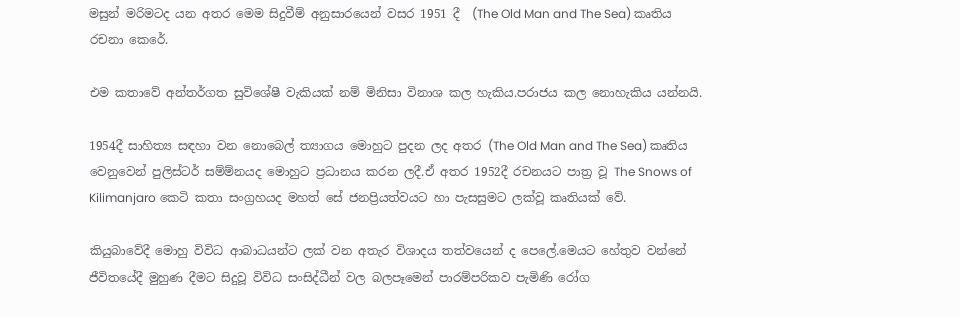මසුන් මරිමටද යන අතර මෙම සිදුවීම් අනුසාරයෙන් වසර 1951 දී  (The Old Man and The Sea) කෘතිය රචනා කෙරේ.

එම කතාවේ අන්තර්ගත සුවිශේෂී වැකියක් නම් මිනිසා විනාශ කල හැකිය.පරාජය කල නොහැකිය යන්නයි.

1954දී සාහිත්‍ය සඳහා වන නොබෙල් ත්‍යාගය මොහුට පුදන ලද අතර (The Old Man and The Sea) කෘතිය වෙනුවෙන් පුලිස්ටර් සම්ම්නයද මොහුට ප්‍රධානය කරන ලදී.ඒ අතර 1952දී රචනයට පාත්‍ර වූ The Snows of Kilimanjaro කෙටි කතා සංග්‍රහයද මහත් සේ ජනප්‍රියත්වයට හා පැසසුමට ලක්වූ කෘතියක් වේ.

කියුබාවේදී මොහු විවිධ ආබාධයන්ට ලක් වන අතැර විශාදය තත්වයෙන් ද පෙලේ.මෙයට හේතුව වන්නේ ජීවිතයේදී මුහුණ දීමට සිදුවූ විවිධ සංසිද්ධීන් වල බලපෑමෙන් පාරම්පරිකව පැමිණි රෝග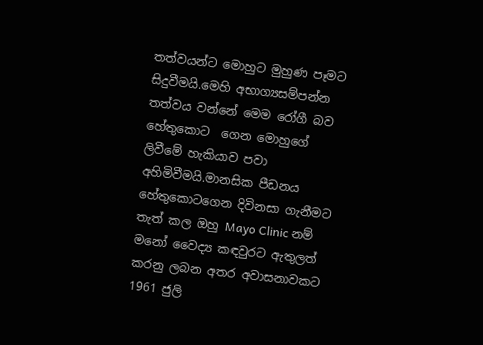තත්වයන්ට මොහුට මුහුණ පෑමට සිදුවීමයි.මෙහි අභාග්‍යසම්පන්න තත්වය වන්නේ මෙම රෝගී බව හේතුකොට  ගෙන මොහුගේ ලිවීමේ හැකියාව පවා අහිමිවීමයි.මානසික පීඩනය හේතුකොටගෙන දිවිනසා ගැනීමට තැත් කල ඔහු Mayo Clinic නම් මනෝ වෛද්‍ය කඳවුරට ඇතුලත් කරනු ලබන අතර අවාසනාවකට 1961 ජුලි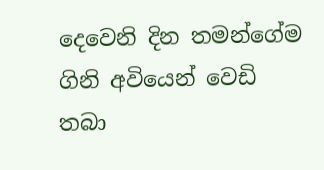දෙවෙනි දින තමන්ගේම ගිනි අවියෙන් වෙඩි තබා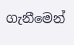ගැනීමෙන්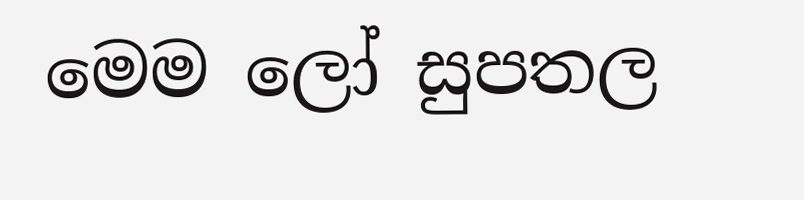මෙම ලෝ සුපතල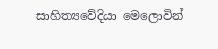සාහිත්‍යවේදියා මෙලොවින්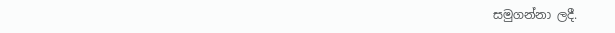සමුගන්නා ලදී.